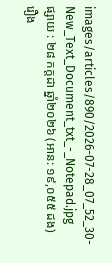images/articles/890/2026-07-28_07_52_30-New_Text_Document_txt_-_Notepad.jpg
ផ្សាយ : ២៨ កក្តដា ឆ្នាំ២០២៦ (អាន: ១៩,០៥៥ ដង)
រឿង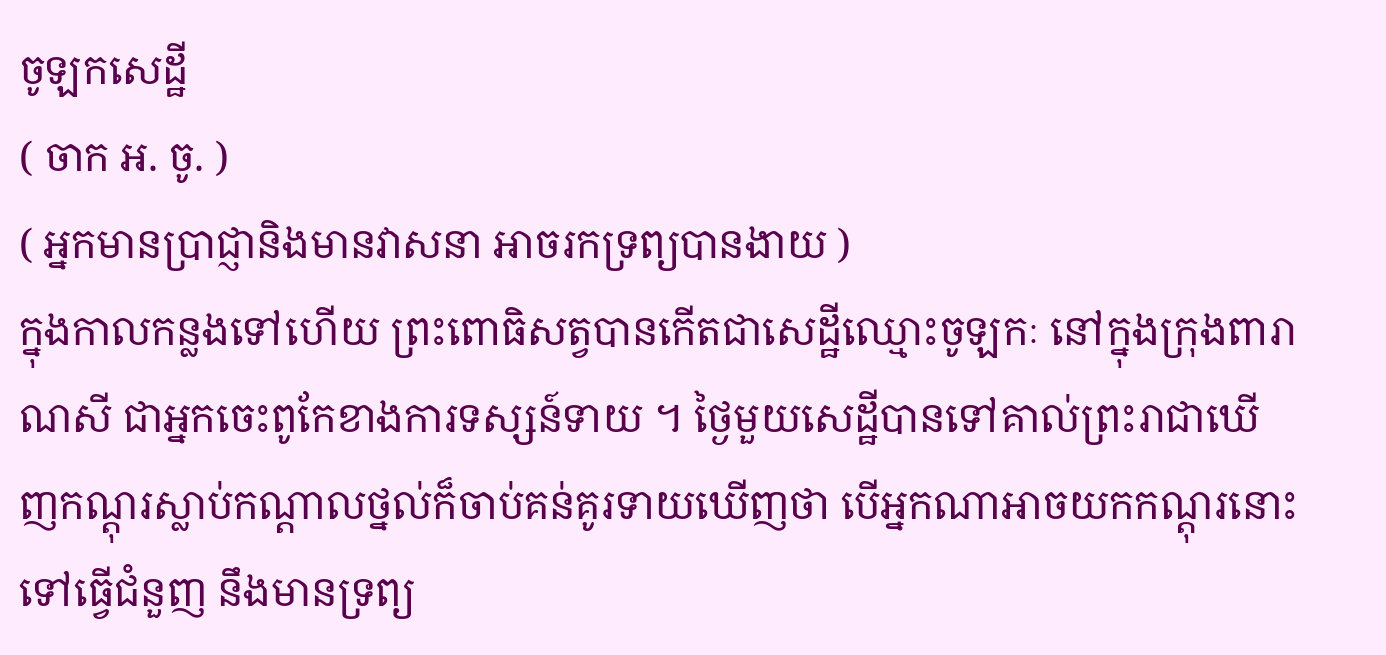ចូឡកសេដ្ឋី
( ចាក អ. ចូ. )
( អ្នកមានប្រាជ្ញានិងមានវាសនា អាចរកទ្រព្យបានងាយ )
ក្នុងកាលកន្លងទៅហើយ ព្រះពោធិសត្វបានកើតជាសេដ្ឋីឈ្មោះចូឡកៈ នៅក្នុងក្រុងពារាណសី ជាអ្នកចេះពូកែខាងការទស្សន៍ទាយ ។ ថ្ងៃមួយសេដ្ឋីបានទៅគាល់ព្រះរាជាឃើញកណ្តុរស្លាប់កណ្តាលថ្នល់ក៏ចាប់គន់គូរទាយឃើញថា បើអ្នកណាអាចយកកណ្តុរនោះទៅធ្វើជំនួញ នឹងមានទ្រព្យ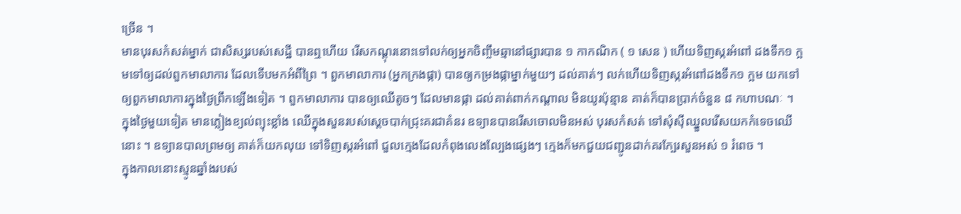ច្រើន ។
មានបុរសកំសត់ម្នាក់ ជាសិស្សរបស់សេដ្ឋី បានឮហើយ រើសកណ្តុរនោះទៅលក់ឲ្យអ្នកចិញ្ចឹមឆ្មានៅផ្សារបាន ១ កាកណិក ( ១ សេន ) ហើយទិញស្ករអំពៅ ដងទឹក១ ក្អមទៅឲ្យដល់ពួកមាលាការ ដែលទើបមកអំពីព្រៃ ។ ពួកមាលាការ (អ្នកក្រងផ្កា) បានឲ្យកម្រងផ្កាម្នាក់មួយៗ ដល់គាត់ៗ លក់ហើយទិញស្ករអំពៅដងទឹក១ ក្អម យកទៅឲ្យពួកមាលាការក្នុងថ្ងៃព្រឹកឡើងទៀត ។ ពួកមាលាការ បានឲ្យឈើតូចៗ ដែលមានផ្កា ដល់គាត់ពាក់កណ្តាល មិនយូរប៉ុន្មាន គាត់ក៏បានប្រាក់ចំនួន ៨ កហាបណៈ ។
ក្នុងថ្ងៃមួយទៀត មានភ្លៀងខ្យល់ព្យុះខ្លាំង ឈើក្នុងសួនរបស់ស្តេចបាក់ជ្រុះគរជាគំនរ ឧទ្យានបានរើសចោលមិនអស់ បុរសកំសត់ ទៅសុំស៊ីឈ្នួលរើសយកកំទេចឈើនោះ ។ ឧទ្យានបាលព្រមឲ្យ គាត់ក៏យកលុយ ទៅទិញស្ករអំពៅ ជួលក្មេងដែលកំពុងលេងល្បែងផ្សេងៗ ក្មេងក៏មកជួយជញ្ជូនដាក់គរក្បែរសួនអស់ ១ រំពេច ។
ក្នុងកាលនោះស្មូនឆ្នាំងរបស់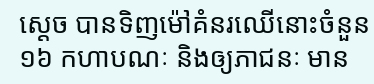ស្តេច បានទិញម៉ៅគំនរឈើនោះចំនួន ១៦ កហាបណៈ និងឲ្យភាជនៈ មាន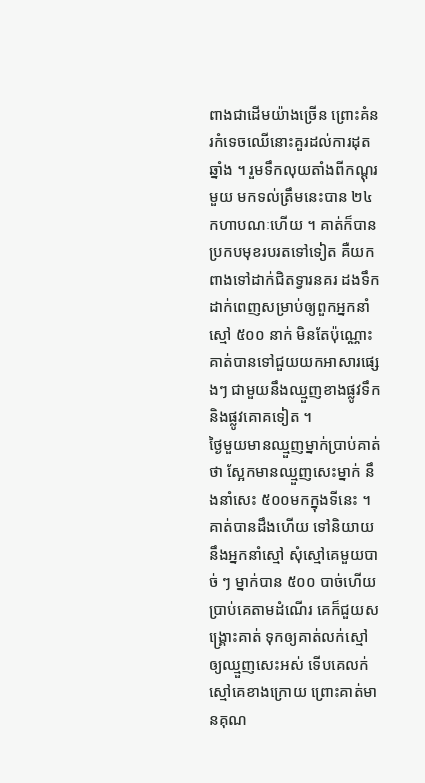ពាងជាដើមយ៉ាងច្រើន ព្រោះគំនរកំទេចឈើនោះគួរដល់ការដុតឆ្នាំង ។ រួមទឹកលុយតាំងពីកណ្តុរមួយ មកទល់ត្រឹមនេះបាន ២៤ កហាបណៈហើយ ។ គាត់ក៏បានប្រកបមុខរបរតទៅទៀត គឺយកពាងទៅដាក់ជិតទ្វារនគរ ដងទឹកដាក់ពេញសម្រាប់ឲ្យពួកអ្នកនាំស្មៅ ៥០០ នាក់ មិនតែប៉ុណ្ណោះគាត់បានទៅជួយយកអាសារផ្សេងៗ ជាមួយនឹងឈ្មួញខាងផ្លូវទឹក និងផ្លូវគោគទៀត ។
ថ្ងៃមួយមានឈ្មួញម្នាក់ប្រាប់គាត់ថា ស្អែកមានឈ្មួញសេះម្នាក់ នឹងនាំសេះ ៥០០មកក្នុងទីនេះ ។ គាត់បានដឹងហើយ ទៅនិយាយនឹងអ្នកនាំស្មៅ សុំស្មៅគេមួយបាច់ ៗ ម្នាក់បាន ៥០០ បាច់ហើយប្រាប់គេតាមដំណើរ គេក៏ជួយសង្រ្គោះគាត់ ទុកឲ្យគាត់លក់ស្មៅឲ្យឈ្មួញសេះអស់ ទើបគេលក់ស្មៅគេខាងក្រោយ ព្រោះគាត់មានគុណ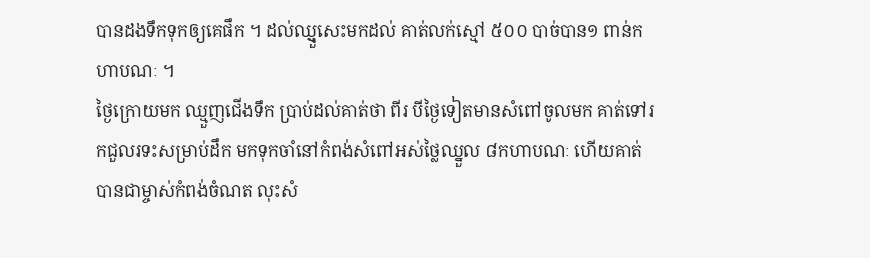បានដងទឹកទុកឲ្យគេផឹក ។ ដល់ឈ្មួ្ញសេះមកដល់ គាត់លក់ស្មៅ ៥០០ បាច់បាន១ ពាន់កហាបណៈ ។
ថ្ងៃក្រោយមក ឈ្មួញជើងទឹក ប្រាប់ដល់គាត់ថា ពីរ បីថ្ងៃទៀតមានសំពៅចូលមក គាត់ទៅរកជួលរទះសម្រាប់ដឹក មកទុកចាំនៅកំពង់សំពៅអស់ថ្លៃឈ្នួល ៨កហាបណៈ ហើយគាត់បានជាម្ចាស់កំពង់ចំណត លុះសំ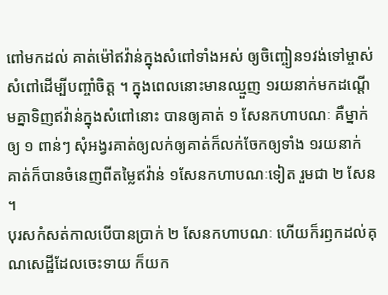ពៅមកដល់ គាត់ម៉ៅឥវ៉ាន់ក្នុងសំពៅទាំងអស់ ឲ្យចិញ្ចៀន១វង់ទៅម្ចាស់សំពៅដើម្បីបញ្ចាំចិត្ត ។ ក្នុងពេលនោះមានឈ្មួញ ១រយនាក់មកដណ្តើមគ្នាទិញឥវ៉ាន់ក្នុងសំពៅនោះ បានឲ្យគាត់ ១ សែនកហាបណៈ គឺម្នាក់ឲ្យ ១ ពាន់ៗ សុំអង្វរគាត់ឲ្យលក់ឲ្យគាត់ក៏លក់ចែកឲ្យទាំង ១រយនាក់ គាត់ក៏បានចំនេញពីតម្លៃឥវ៉ាន់ ១សែនកហាបណៈទៀត រួមជា ២ សែន ។
បុរសកំសត់កាលបើបានប្រាក់ ២ សែនកហាបណៈ ហើយក៏រឭកដល់គុណសេដ្ឋីដែលចេះទាយ ក៏យក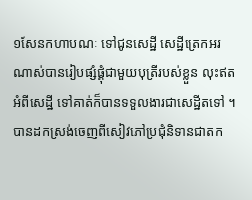១សែនកហាបណៈ ទៅជូនសេដ្ឋី សេដ្ឋីត្រេកអរណាស់បានរៀបផ្សំផ្គុំជាមួយបុត្រីរបស់ខ្លួន លុះឥតអំពីសេដ្ឋី ទៅគាត់ក៏បានទទួលងារជាសេដ្ឋីតទៅ ។
បានដកស្រង់ចេញពីសៀវភៅប្រជុំនិទានជាតក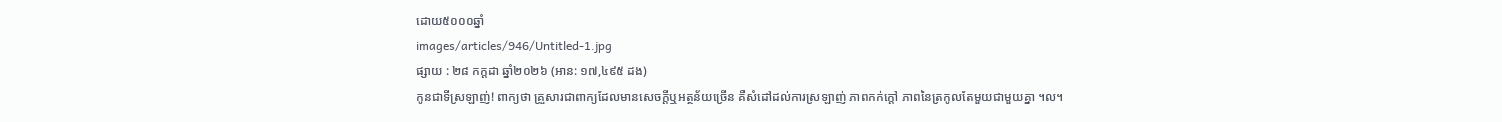ដោយ៥០០០ឆ្នាំ
images/articles/946/Untitled-1.jpg
ផ្សាយ : ២៨ កក្តដា ឆ្នាំ២០២៦ (អាន: ១៧,៤៩៥ ដង)
កូនជាទីស្រឡាញ់! ពាក្យថា គ្រួសារជាពាក្យដែលមានសេចក្តីឬអត្ថន័យច្រើន គឺសំដៅដល់ការស្រឡាញ់ ភាពកក់ក្តៅ ភាពនៃត្រកូលតែមួយជាមួយគ្នា ។ល។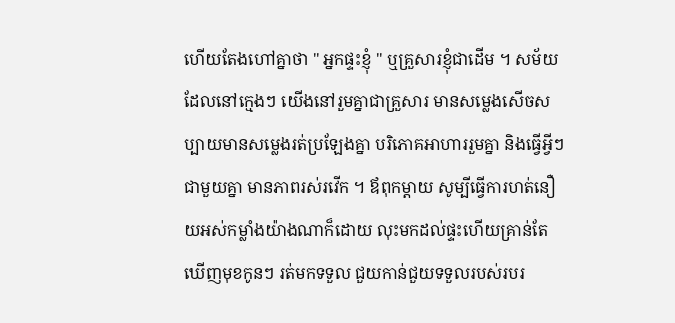ហើយតែងហៅគ្នាថា " អ្នកផ្ទះខ្ញុំ " ឬគ្រួសារខ្ញុំជាដើម ។ សម័យដែលនៅក្មេងៗ យើងនៅរួមគ្នាជាគ្រួសារ មានសម្លេងសើចសប្បាយមានសម្លេងរត់ប្រឡែងគ្នា បរិភោគអាហាររួមគ្នា និងធ្វើអ្វីៗជាមួយគ្នា មានភាពរស់រវើក ។ ឪពុកម្តាយ សូម្បីធ្វើការហត់នឿយអស់កម្លាំងយ៉ាងណាក៏ដោយ លុះមកដល់ផ្ទះហើយគ្រាន់តែឃើញមុខកូនៗ រត់មកទទួល ជួយកាន់ជួយទទួលរបស់របរ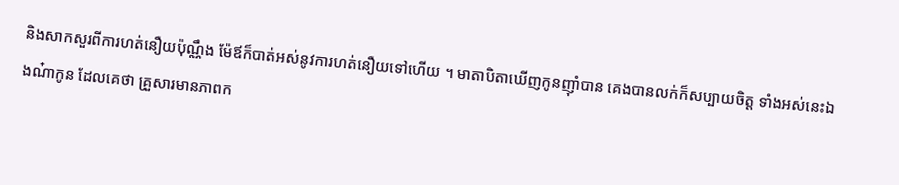និងសាកសួរពីការហត់នឿយប៉ុណ្ណឹង ម៉ែឪក៏បាត់អស់នូវការហត់នឿយទៅហើយ ។ មាតាបិតាឃើញកូនញ៉ាំបាន គេងបានលក់ក៏សប្បាយចិត្ត ទាំងអស់នេះឯងណ៎ាកូន ដែលគេថា គ្រួសារមានភាពក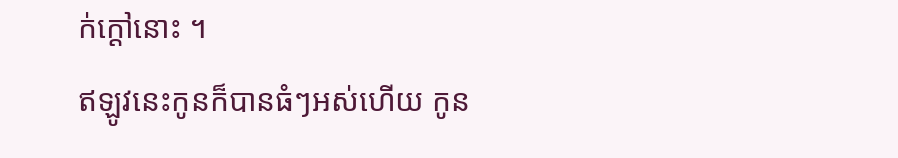ក់ក្តៅនោះ ។
ឥឡូវនេះកូនក៏បានធំៗអស់ហើយ កូន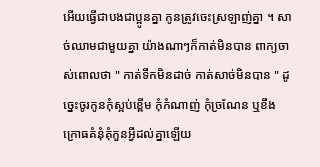អើយធ្វើជាបងជាប្អូនគ្នា កូនត្រូវចេះស្រឡាញ់គ្នា ។ សាច់ឈាមជាមួយគ្នា យ៉ាងណាៗក៏កាត់មិនបាន ពាក្យចាស់ពោលថា " កាត់ទឹកមិនដាច់ កាត់សាច់មិនបាន " ដូច្នេះចូរកូនកុំស្អប់ខ្ពើម កុំកំណាញ់ កុំច្រណែន ឬខឹងក្រោធគំនុំគុំកួនអ្វីដល់គ្នាឡើយ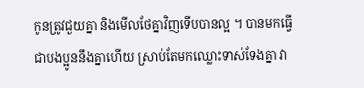កូនត្រូវជួយគ្នា និងមើលថែគ្នាវិញទើបបានល្អ ។ បានមកធ្វើជាបងប្អូននឹងគ្នាហើយ ស្រាប់តែមកឈ្លោះទាស់ទែងគ្នា វា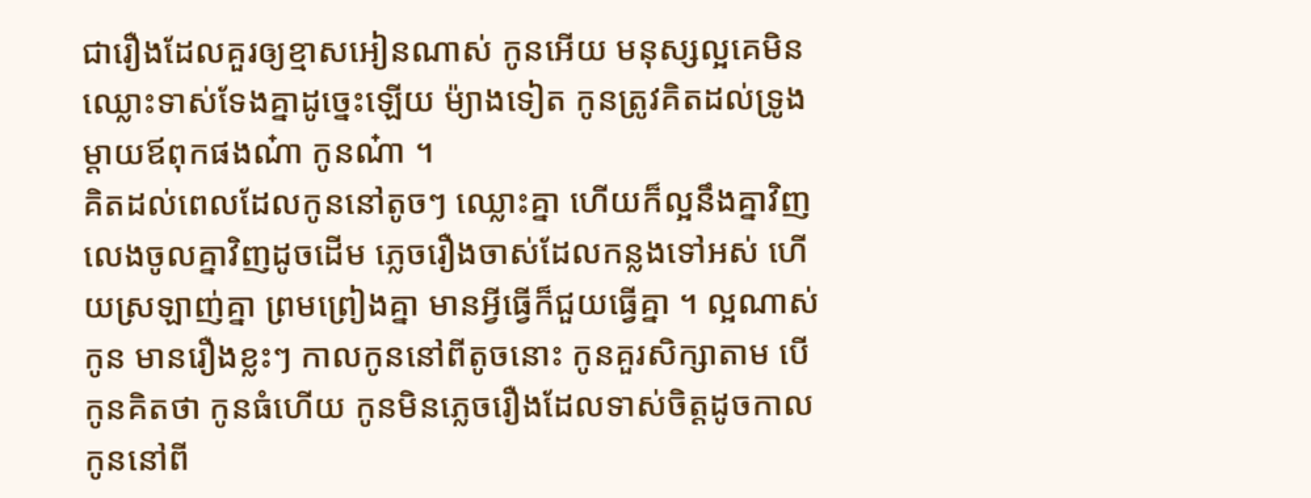ជារឿងដែលគួរឲ្យខ្មាសអៀនណាស់ កូនអើយ មនុស្សល្អគេមិនឈ្លោះទាស់ទែងគ្នាដូច្នេះឡើយ ម៉្យាងទៀត កូនត្រូវគិតដល់ទ្រូងម្តាយឪពុកផងណ៎ា កូនណ៎ា ។
គិតដល់ពេលដែលកូននៅតូចៗ ឈ្លោះគ្នា ហើយក៏ល្អនឹងគ្នាវិញ លេងចូលគ្នាវិញដូចដើម ភ្លេចរឿងចាស់ដែលកន្លងទៅអស់ ហើយស្រឡាញ់គ្នា ព្រមព្រៀងគ្នា មានអ្វីធ្វើក៏ជួយធ្វើគ្នា ។ ល្អណាស់កូន មានរឿងខ្លះៗ កាលកូននៅពីតូចនោះ កូនគួរសិក្សាតាម បើកូនគិតថា កូនធំហើយ កូនមិនភ្លេចរឿងដែលទាស់ចិត្តដូចកាលកូននៅពី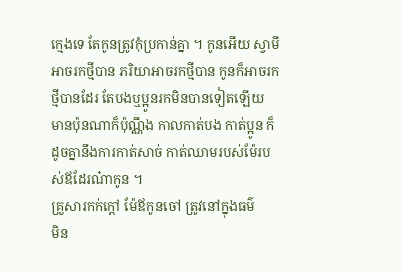ក្មេងទេ តែកូនត្រូវកុំប្រកាន់គ្នា ។ កូនអើយ ស្វាមី អាចរកថ្មីបាន ភរិយាអាចរកថ្មីបាន កូនក៏អាចរកថ្មីបានដែរ តែបងឬប្អូនរកមិនបានទៀតឡើយ មានប៉ុនណាក៏ប៉ុណ្ណឹង កាលកាត់បង កាត់ប្អូន ក៏ដូចគ្នានឹងការកាត់សាច់ កាត់ឈាមរបស់ម៉ែរបស់ឪដែរណ៎ាកូន ។
គ្រួសារកក់ក្តៅ ម៉ែឪកូនចៅ ត្រូវនៅក្នុងធម៌
មិន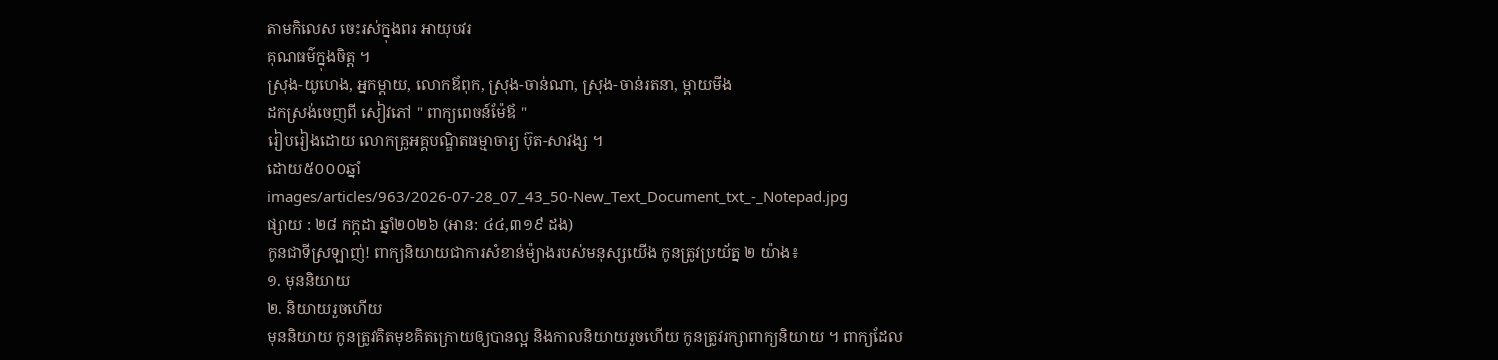តាមកិលេស ចេះរស់ក្នុងពរ អាយុបវរ
គុណធម៌ក្នុងចិត្ត ។
ស្រុង-យូហេង, អ្នកម្តាយ, លោកឪពុក, ស្រុង-ចាន់ណា, ស្រុង-ចាន់រតនា, ម្តាយមីង
ដកស្រង់ចេញពី សៀវភៅ " ពាក្យពេចន៍ម៉ែឪ "
រៀបរៀងដោយ លោកគ្រូអគ្គបណ្ឌិតធម្មាចារ្យ ប៊ុត-សាវង្ស ។
ដោយ៥០០០ឆ្នាំ
images/articles/963/2026-07-28_07_43_50-New_Text_Document_txt_-_Notepad.jpg
ផ្សាយ : ២៨ កក្តដា ឆ្នាំ២០២៦ (អាន: ៤៤,៣១៩ ដង)
កូនជាទីស្រឡាញ់! ពាក្យនិយាយជាការសំខាន់ម៉្យាងរបស់មនុស្សយើង កូនត្រូវប្រយ័ត្ន ២ យ៉ាង៖
១. មុននិយាយ
២. និយាយរួចហើយ
មុននិយាយ កូនត្រូវគិតមុខគិតក្រោយឲ្យបានល្អ និងកាលនិយាយរួចហើយ កូនត្រូវរក្សាពាក្យនិយាយ ។ ពាក្យដែល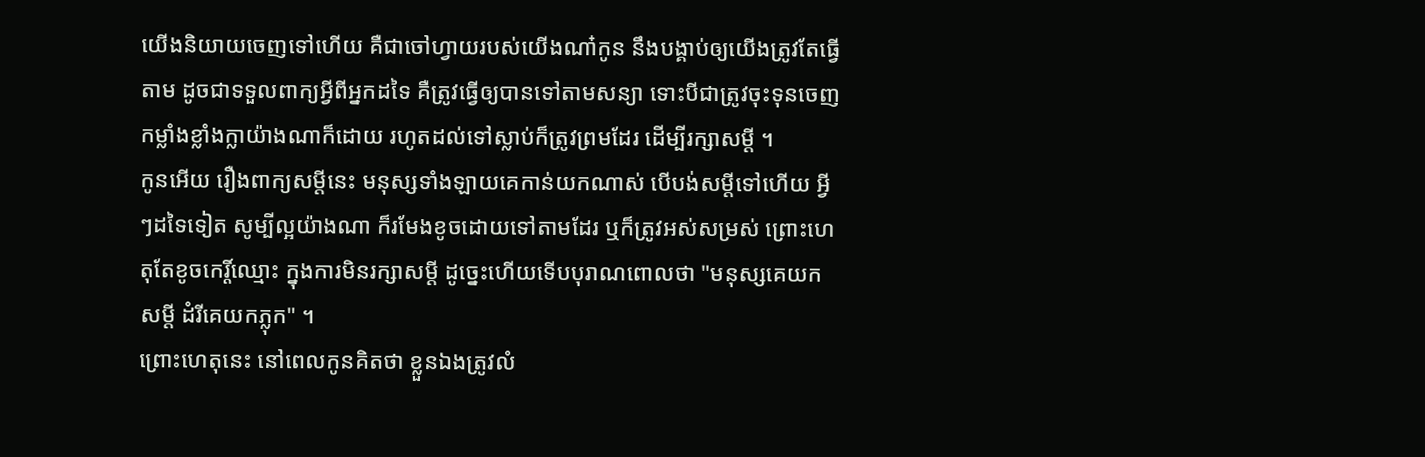យើងនិយាយចេញទៅហើយ គឺជាចៅហ្វាយរបស់យើងណា៎កូន នឹងបង្គាប់ឲ្យយើងត្រូវតែធ្វើតាម ដូចជាទទួលពាក្យអ្វីពីអ្នកដទៃ គឺត្រូវធ្វើឲ្យបានទៅតាមសន្យា ទោះបីជាត្រូវចុះទុនចេញកម្លាំងខ្លាំងក្លាយ៉ាងណាក៏ដោយ រហូតដល់ទៅស្លាប់ក៏ត្រូវព្រមដែរ ដើម្បីរក្សាសម្តី ។
កូនអើយ រឿងពាក្យសម្តីនេះ មនុស្សទាំងឡាយគេកាន់យកណាស់ បើបង់សម្តីទៅហើយ អ្វីៗដទៃទៀត សូម្បីល្អយ៉ាងណា ក៏រមែងខូចដោយទៅតាមដែរ ឬក៏ត្រូវអស់សម្រស់ ព្រោះហេតុតែខូចកេរ្តិ៍ឈ្មោះ ក្នុងការមិនរក្សាសម្តី ដូច្នេះហើយទើបបុរាណពោលថា "មនុស្សគេយកសម្តី ដំរីគេយកភ្លុក" ។
ព្រោះហេតុនេះ នៅពេលកូនគិតថា ខ្លួនឯងត្រូវលំ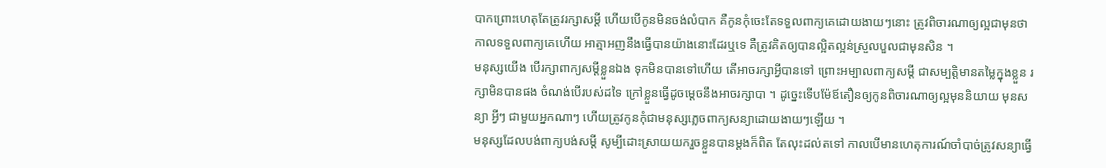បាកព្រោះហេតុតែត្រូវរក្សាសម្តី ហើយបើកូនមិនចង់លំបាក គឺកូនកុំចេះតែទទួលពាក្យគេដោយងាយៗនោះ ត្រូវពិចារណាឲ្យល្អជាមុនថា កាលទទួលពាក្យគេហើយ អាត្មាអញនឹងធ្វើបានយ៉ាងនោះដែរឬទេ គឺត្រូវគិតឲ្យបានល្អិតល្អន់ស្រួលបួលជាមុនសិន ។
មនុស្សយើង បើរក្សាពាក្យសម្តីខ្លួនឯង ទុកមិនបានទៅហើយ តើអាចរក្សាអ្វីបានទៅ ព្រោះអម្បាលពាក្យសម្តី ជាសម្បត្តិមានតម្លៃក្នុងខ្លួន រក្សាមិនបានផង ចំណង់បើរបស់ដទៃ ក្រៅខ្លួនធ្វើដូចម្តេចនឹងអាចរក្សាបា ។ ដូច្នេះទើបម៉ែឪតឿនឲ្យកូនពិចារណាឲ្យល្អមុននិយាយ មុនសន្យា អ្វីៗ ជាមួយអ្នកណាៗ ហើយត្រូវកូនកុំជាមនុស្សភ្លេចពាក្យសន្យាដោយងាយៗឡើយ ។
មនុស្សដែលបង់ពាក្យបង់សម្តី សូម្បីដោះស្រាយយករួចខ្លួនបានម្តងក៏ពិត តែលុះដល់តទៅ កាលបើមានហេតុការណ៍ចាំបាច់ត្រូវសន្យាធ្វើ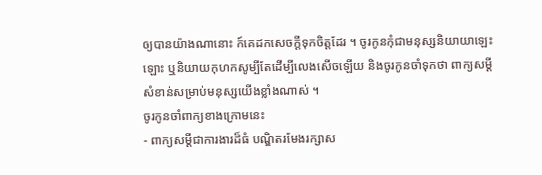ឲ្យបានយ៉ាងណានោះ ក៍គេដកសេចក្តីទុកចិត្តដែរ ។ ចូរកូនកុំជាមនុស្សនិយាយាឡេះឡោះ ឬនិយាយកុហកសូម្បីតែដើម្បីលេងសើចឡើយ និងចូរកូនចាំទុកថា ពាក្យសម្តីសំខាន់សម្រាប់មនុស្សយើងខ្លាំងណាស់ ។
ចូរកូនចាំពាក្យខាងក្រោមនេះ
- ពាក្យសម្តីជាការងារដ៏ធំ បណ្ឌិតរមែងរក្សាស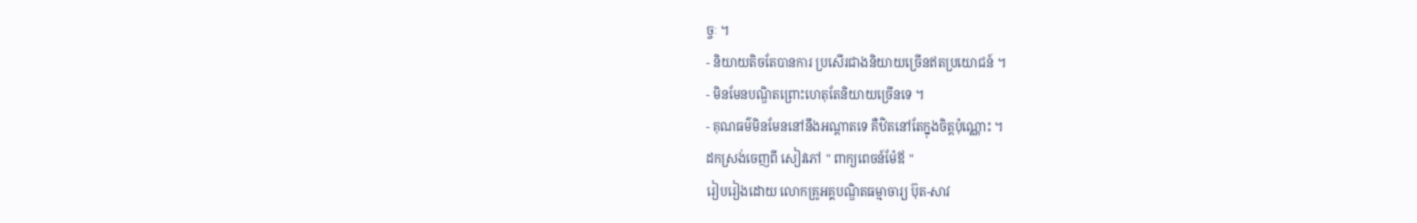ច្ចៈ ។
- និយាយតិចតែបានការ ប្រសើរជាងនិយាយច្រើនឥតប្រយោជន៍ ។
- មិនមែនបណ្ឌិតព្រោះហេតុតែនិយាយច្រើនទេ ។
- គុណធម៌មិនមែននៅនឹងអណ្តាតទេ គឺឋិតនៅតែក្នុងចិត្តប៉ុណ្ណោះ ។
ដកស្រង់ចេញពី សៀវភៅ " ពាក្យពេចន៍ម៉ែឪ "
រៀបរៀងដោយ លោកគ្រូអគ្គបណ្ឌិតធម្មាចារ្យ ប៊ុត-សាវ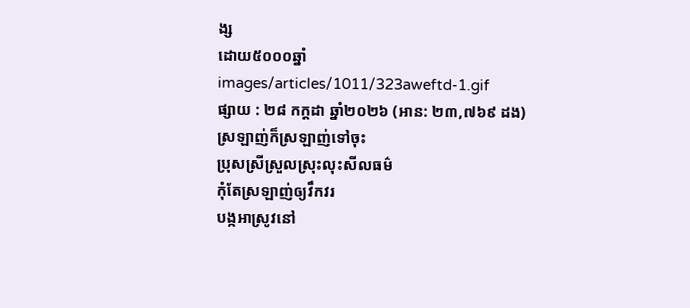ង្ស
ដោយ៥០០០ឆ្នាំ
images/articles/1011/323aweftd-1.gif
ផ្សាយ : ២៨ កក្តដា ឆ្នាំ២០២៦ (អាន: ២៣,៧៦៩ ដង)
ស្រឡាញ់ក៏ស្រឡាញ់ទៅចុះ
ប្រុសស្រីស្រួលស្រុះលុះសីលធម៌
កុំតែស្រឡាញ់ឲ្យវឹកវរ
បង្កអាស្រូវនៅ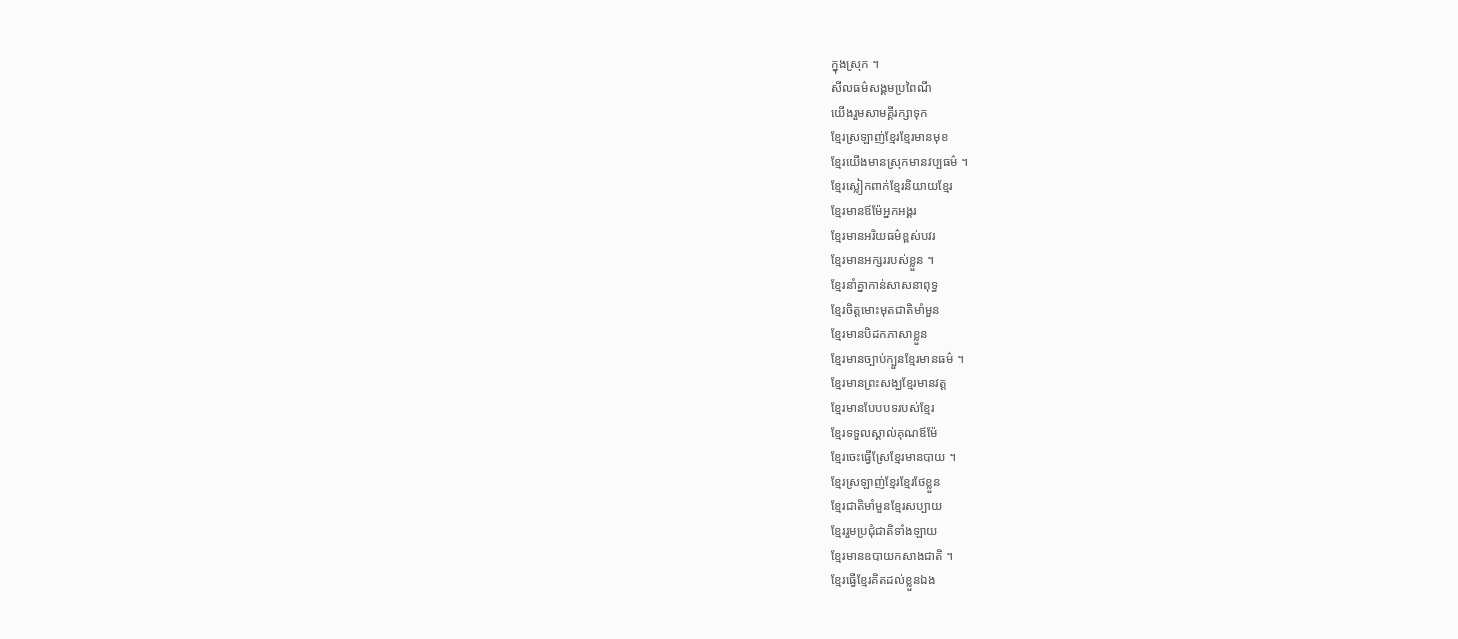ក្នុងស្រុក ។
សីលធម៌សង្គមប្រពៃណី
យើងរួមសាមគ្គីរក្សាទុក
ខ្មែរស្រឡាញ់ខ្មែរខ្មែរមានមុខ
ខ្មែរយើងមានស្រុកមានវប្បធម៌ ។
ខ្មែរស្លៀកពាក់ខ្មែរនិយាយខ្មែរ
ខ្មែរមានឪម៉ែអ្នកអង្គរ
ខ្មែរមានអរិយធម៌ខ្ពស់បវរ
ខ្មែរមានអក្សររបស់ខ្លួន ។
ខ្មែរនាំគ្នាកាន់សាសនាពុទ្ធ
ខ្មែរចិត្តមោះមុតជាតិមាំមួន
ខ្មែរមានបិដកភាសាខ្លួន
ខ្មែរមានច្បាប់ក្បួនខ្មែរមានធម៌ ។
ខ្មែរមានព្រះសង្ឃខ្មែរមានវត្ត
ខ្មែរមានបែបបទរបស់ខ្មែរ
ខ្មែរទទួលស្គាល់គុណឪម៉ែ
ខ្មែរចេះធ្វើស្រែខ្មែរមានបាយ ។
ខ្មែរស្រឡាញ់ខ្មែរខ្មែរថែខ្លួន
ខ្មែរជាតិមាំមួនខ្មែរសប្បាយ
ខ្មែររួមប្រជុំជាតិទាំងឡាយ
ខ្មែរមានឧបាយកសាងជាតិ ។
ខ្មែរធ្វើខ្មែរគិតដល់ខ្លួនឯង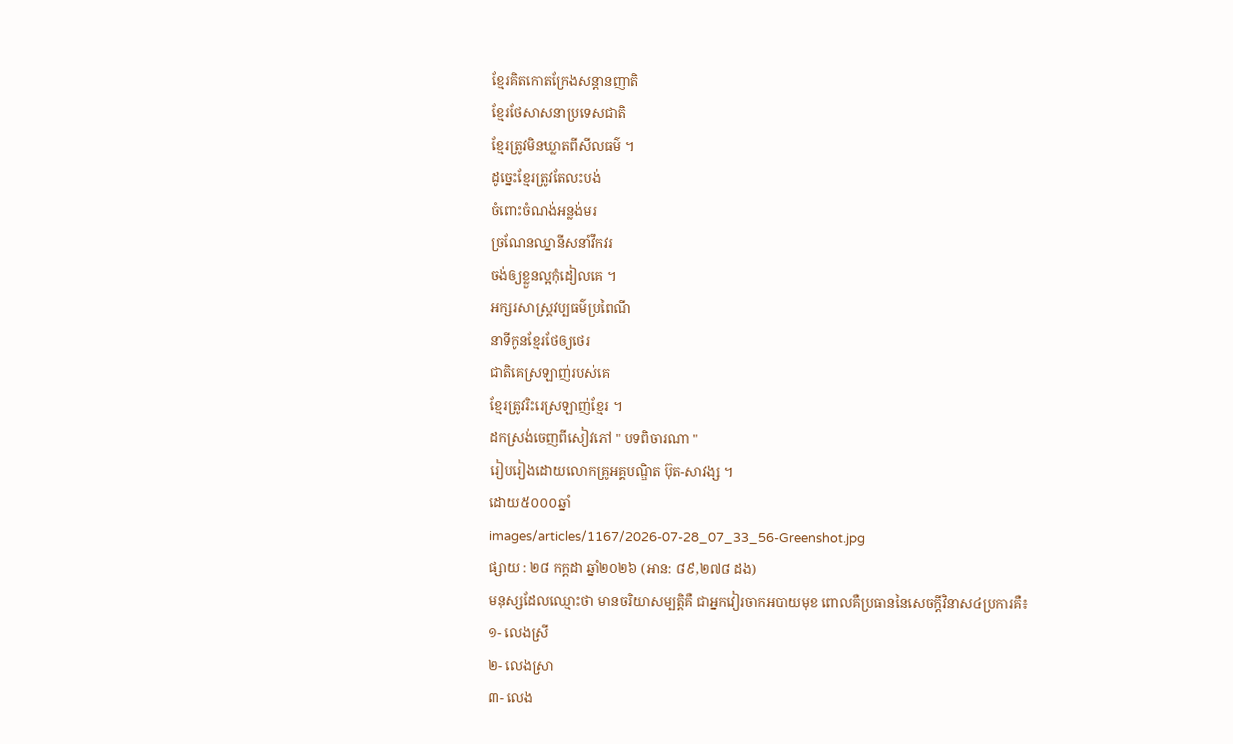ខ្មែរគិតកោតក្រែងសន្តានញាតិ
ខ្មែរថែសាសនាប្រទេសជាតិ
ខ្មែរត្រូវមិនឃ្លាតពីសីលធម៌ ។
ដូច្នេះខ្មែរត្រូវតែលះបង់
ចំពោះចំណង់អន្លង់មរ
ច្រណែនឈ្នានីសនាំវឹកវរ
ចង់ឲ្យខ្លួនល្អកុំដៀលគេ ។
អក្សរសាស្រ្តវប្បធម៌ប្រពៃណី
នាទីកូនខ្មែរថែឲ្យថេរ
ជាតិគេស្រឡាញ់របស់គេ
ខ្មែរត្រូវរិះរេស្រឡាញ់ខ្មែរ ។
ដកស្រង់ចេញពីសៀវភៅ " បទពិចារណា "
រៀបរៀងដោយលោកគ្រូអគ្គបណ្ឌិត ប៊ុត-សាវង្ស ។
ដោយ៥០០០ឆ្នាំ
images/articles/1167/2026-07-28_07_33_56-Greenshot.jpg
ផ្សាយ : ២៨ កក្តដា ឆ្នាំ២០២៦ (អាន: ៨៩,២៧៨ ដង)
មនុស្សដែលឈ្មោះថា មានចរិយាសម្បត្តិគឺ ជាអ្នកវៀរចាកអបាយមុខ ពោលគឺប្រធាននៃសេចក្ដីវិនាស៤ប្រការគឺ៖
១- លេងស្រី
២- លេងស្រា
៣- លេង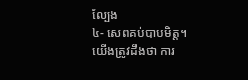ល្បែង
៤- សេពគប់បាបមិត្ត។
យើងត្រូវដឹងថា ការ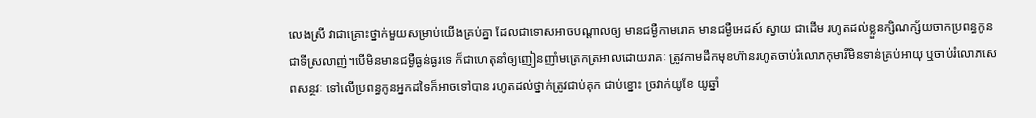លេងស្រី វាជាគ្រោះថ្នាក់មួយសម្រាប់យើងគ្រប់គ្នា ដែលជាទោសអាចបណ្ដាលឲ្យ មានជម្ងឺកាមរោគ មានជម្ងឺអេដស៍ ស្វាយ ជាដើម រហូតដល់ខ្លួនក្សិណក្ស័យចាកប្រពន្ធកូនជាទីស្រលាញ់។បើមិនមានជម្ងឺធ្ងន់ធ្ងរទេ ក៏ជាហេតុនាំឲ្យញៀនញាំមត្រេកត្រអាលដោយរាគៈ ត្រូវកាមដឹកមុខហ៊ានរហូតចាប់រំលោភកុមារីមិនទាន់គ្រប់អាយុ ឬចាប់រំលោភសេពសន្ថវៈ ទៅលើប្រពន្ធកូនអ្នកដទៃក៏អាចទៅបាន រហូតដល់ថ្នាក់ត្រូវជាប់គុក ជាប់ខ្នោះ ច្រវាក់យូខែ យូឆ្នាំ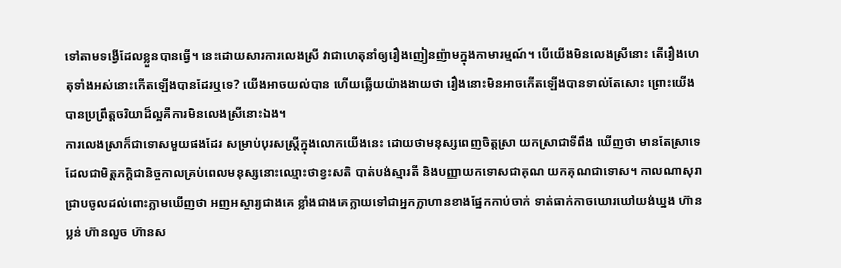ទៅតាមទង្វើដែលខ្លួនបានធ្វើ។ នេះដោយសារការលេងស្រី វាជាហេតុនាំឲ្យរឿងញៀនញ៉ាមក្នុងកាមារម្មណ៍។ បើយើងមិនលេងស្រីនោះ តើរឿងហេតុទាំងអស់នោះកើតឡើងបានដែរឬទេ? យើងអាចយល់បាន ហើយឆ្លើយយ៉ាងងាយថា រឿងនោះមិនអាចកើតឡើងបានទាល់តែសោះ ព្រោះយើងបានប្រព្រឹត្តចរិយាដ៏ល្អគឺការមិនលេងស្រីនោះឯង។
ការលេងស្រាក៏ជាទោសមួយផងដែរ សម្រាប់បុរសស្ត្រីក្នុងលោកយើងនេះ ដោយថាមនុស្សពេញចិត្តស្រា យកស្រាជាទីពឹង ឃើញថា មានតែស្រាទេ ដែលជាមិត្តភក្តិជានិច្ចកាលគ្រប់ពេលមនុស្សនោះឈ្មោះថាខ្វះសតិ បាត់បង់ស្មារតី និងបញ្ញាយកទោសជាគុណ យកគុណជាទោស។ កាលណាសុរាជ្រាបចូលដល់ពោះភ្លាមឃើញថា អញអស្ចារ្យជាងគេ ខ្លាំងជាងគេក្លាយទៅជាអ្នកក្លាហានខាងផ្នែកកាប់ចាក់ ទាត់ធាក់កាចឃោរឃៅយង់ឃ្នង ហ៊ានប្លន់ ហ៊ានលួច ហ៊ានស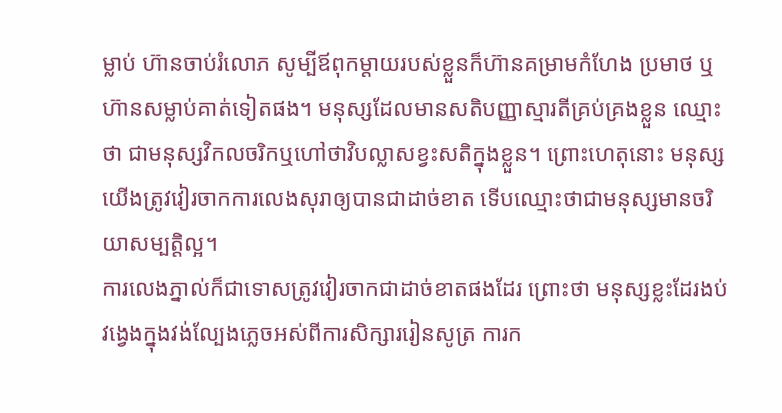ម្លាប់ ហ៊ានចាប់រំលោភ សូម្បីឪពុកម្ដាយរបស់ខ្លួនក៏ហ៊ានគម្រាមកំហែង ប្រមាថ ឬហ៊ានសម្លាប់គាត់ទៀតផង។ មនុស្សដែលមានសតិបញ្ញាស្មារតីគ្រប់គ្រងខ្លួន ឈ្មោះថា ជាមនុស្សវិកលចរិកឬហៅថាវិបល្លាសខ្វះសតិក្នុងខ្លួន។ ព្រោះហេតុនោះ មនុស្សយើងត្រូវវៀរចាកការលេងសុរាឲ្យបានជាដាច់ខាត ទើបឈ្មោះថាជាមនុស្សមានចរិយាសម្បត្តិល្អ។
ការលេងភ្នាល់ក៏ជាទោសត្រូវវៀរចាកជាដាច់ខាតផងដែរ ព្រោះថា មនុស្សខ្លះដែរងប់វង្វេងក្នុងវង់ល្បែងភ្លេចអស់ពីការសិក្សាររៀនសូត្រ ការក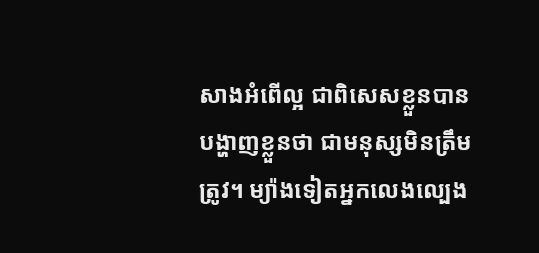សាងអំពើល្អ ជាពិសេសខ្លួនបានបង្ហាញខ្លួនថា ជាមនុស្សមិនត្រឹមត្រូវ។ ម្យ៉ាងទៀតអ្នកលេងល្បេង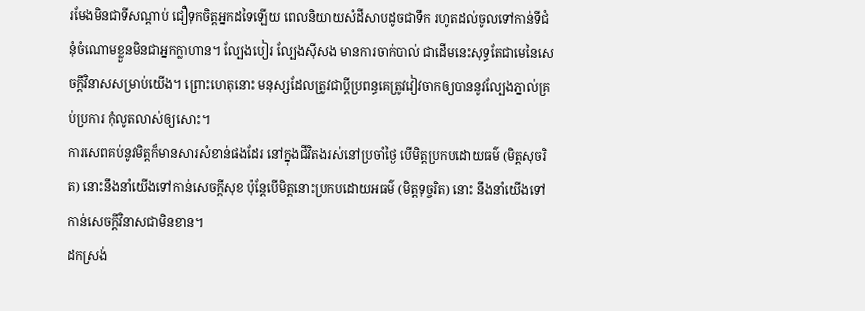រមែងមិនជាទីសណ្ដាប់ ជឿទុកចិត្តអ្នកដទៃឡើយ ពេលនិយាយសំដីសាបដូចជាទឹក រហូតដល់ចូលទៅកាន់ទីជំនុំចំណោមខ្លួនមិនជាអ្នកក្លាហាន។ ល្បែងបៀរ ល្បែងស៊ីសង មានការចាក់បាល់ ជាដើមនេះសុទ្ធតែជាមេនៃសេចក្ដីវិនាសសម្រាប់យើង។ ព្រោះហេតុនោះ មនុស្សដែលត្រូវជាប្ដីប្រពន្ធគេត្រូវវៀវចាកឲ្យបាននូវល្បែងភ្នាល់គ្រប់ប្រការ កុំលូតលាស់ឲ្យសោះ។
ការសេពគប់នូវមិត្តក៏មានសារសំខាន់ផងដែរ នៅក្នុងជីវិតងរស់នៅប្រចាំថ្ងៃ បើមិត្តប្រកបដោយធម៌ (មិត្តសុចរិត) នោះនឹងនាំយើងទៅកាន់សេចក្ដីសុខ ប៉ុន្តែបើមិត្តនោះប្រកបដោយអធម៌ (មិត្តទុច្ចរិត) នោះ នឹងនាំយើងទៅកាន់សេចក្ដីវិនាសជាមិនខាន។
ដកស្រង់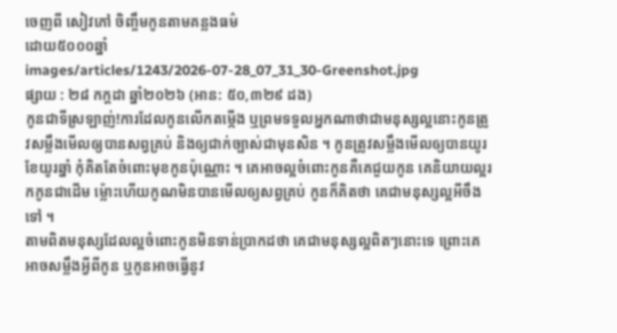ចេញពី សៀវភៅ ចិញ្ចឹមកូនតាមគន្លងធម៌
ដោយ៥០០០ឆ្នាំ
images/articles/1243/2026-07-28_07_31_30-Greenshot.jpg
ផ្សាយ : ២៨ កក្តដា ឆ្នាំ២០២៦ (អាន: ៥០,៣២៩ ដង)
កូនជាទីស្រឡាញ់!ការដែលកូនលើកតម្កើង ឬព្រមទទួលអ្នកណាថាជាមនុស្សល្អនោះកូនត្រូវសម្លឹងមើលឲ្យបានសព្វគ្រប់ និងឲ្យជាក់ច្បាស់ជាមុនសិន ។ កូនត្រូវសម្លឹងមើលឲ្យបានយូរខែយូរឆ្នាំ កុំគិតតែចំពោះមុខកូនប៉ុណ្ណោះ ។ គេអាចល្អចំពោះកូនគឺគេជួយកូន គេនិយាយល្អរកកូនជាដើម ម្ល៉ោះហើយកូណមិនបានមើលឲ្យសព្វគ្រប់ កូនក៏គិតថា គេជាមនុស្សល្អអីចឹងទៅ ។
តាមពិតមនុស្សដែលល្អចំពោះកូនមិនទាន់ប្រាកដថា គេជាមនុស្សល្អពិតៗនោះទេ ព្រោះគេអាចសម្លឹងអ្វីពីកូន ឬកូនអាចធ្វើនូវ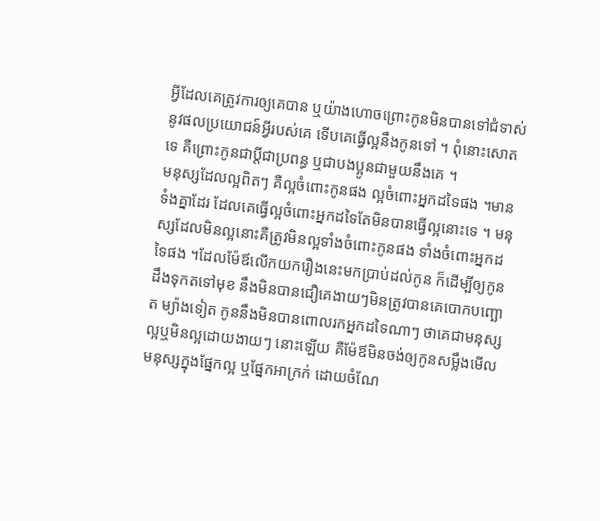អ្វីដែលគេត្រូវការឲ្យគេបាន ឬយ៉ាងហោចព្រោះកូនមិនបានទៅជំទាស់នូវផលប្រយោជន៍អ្វីរបស់គេ ទើបគេធ្វើល្អនឹងកូនទៅ ។ ពុំនោះសោតទេ គឺព្រោះកូនជាប្តីជាប្រពន្ធ ឬជាបងប្អូនជាមួយនឹងគេ ។
មនុស្សដែលល្អពិតៗ គឺល្អចំពោះកូនផង ល្អចំពោះអ្នកដទៃផង ។មានទំងគ្នាដែរ ដែលគេធ្វើល្អចំពោះអ្នកដទៃតែមិនបានធ្វើល្អនោះទេ ។ មនុស្សដែលមិនល្អនោះគឺត្រូវមិនល្អទាំងចំពោះកូនផង ទាំងចំពោះអ្នកដទៃផង ។ដែលម៉ែឪលើកយករឿងនេះមកប្រាប់ដល់កូន ក៏ដើម្បីឲ្យកូនដឹងទុកតទៅមុខ នឹងមិនបានជឿគេងាយៗមិនត្រូវបានគេបោកបញ្ឆោត ម្យ៉ាងទៀត កូននឹងមិនបានពោលរកអ្នកដទៃណាៗ ថាគេជាមនុស្សល្អឬមិនល្អដោយងាយៗ នោះឡើយ គឺម៉ែឪមិនចង់ឲ្យកូនសម្លឹងមើលមនុស្សក្នុងផ្នែកល្អ ឬផ្នែកអាក្រក់ ដោយចំណែ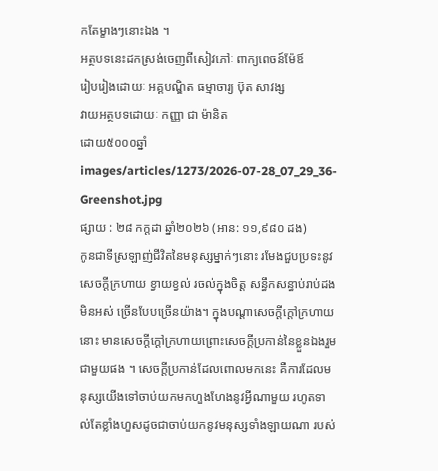កតែម្ខាងៗនោះឯង ។
អត្ថបទនេះដកស្រង់ចេញពីសៀវភៅៈ ពាក្យពេចន៍ម៉ែឪ
រៀបរៀងដោយៈ អគ្គបណ្ឌិត ធម្មាចារ្យ ប៊ុត សាវង្ស
វាយអត្ថបទដោយៈ កញ្ញា ជា ម៉ានិត
ដោយ៥០០០ឆ្នាំ
images/articles/1273/2026-07-28_07_29_36-Greenshot.jpg
ផ្សាយ : ២៨ កក្តដា ឆ្នាំ២០២៦ (អាន: ១១,៩៨០ ដង)
កូនជាទីស្រឡាញ់ជីវិតនៃមនុស្សម្នាក់ៗនោះ រមែងជួបប្រទះនូវសេចក្តីក្រហាយ ខ្វាយខ្វល់ រចល់ក្នុងចិត្ត សន្ធឹកសន្ធាប់រាប់ដងមិនអស់ ច្រើនបែបច្រើនយ៉ាង។ ក្នុងបណ្តាសេចក្តីក្តៅក្រហាយនោះ មានសេចក្តីក្តៅក្រហាយព្រោះសេចក្តីប្រកាន់នៃខ្លួនឯងរួមជាមួយផង ។ សេចក្តីប្រកាន់ដែលពោលមកនេះ គឺការដែលមនុស្សយើងទៅចាប់យកមកហួងហែងនូវអ្វីណាមួយ រហូតទាល់តែខ្លាំងហួសដូចជាចាប់យកនូវមនុស្សទាំងឡាយណា របស់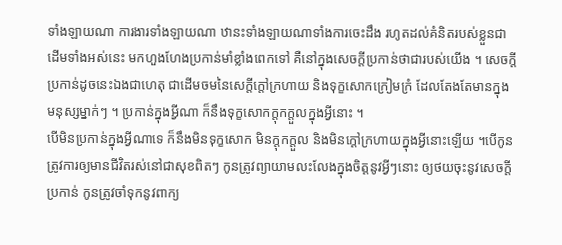ទាំងឡាយណា ការងារទាំងឡាយណា ឋានះទាំងឡាយណាទាំងការចេះដឹង រហូតដល់គំនិតរបស់ខ្លួនជាដើមទាំងអស់នេះ មកហួងហែងប្រកាន់មាំខ្លាំងពេកទៅ គឺនៅក្នុងសេចក្តីប្រកាន់ថាជារបស់យើង ។ សេចក្តីប្រកាន់ដូចនេះឯងជាហេតុ ជាដើមចមនៃសេក្តីក្តៅក្រហាយ និងទុក្ខសោកក្រៀមក្រំ ដែលតែងតែមានក្នុងមនុស្សម្នាក់ៗ ។ ប្រកាន់ក្នុងអ្វីណា ក៏នឹងទុក្ខសោកក្តុកក្តួលក្នុងអ្វីនោះ ។
បើមិនប្រកាន់ក្នុងអ្វីណាទេ ក៏នឹងមិនទុក្ខសោក មិនក្តុកក្តួល និងមិនក្តៅក្រហាយក្នុងអ្វីនោះឡើយ ។បើកូនត្រូវការឲ្យមានជីវិតរស់នៅជាសុខពិតៗ កូនត្រូវព្យាយាមលះលែងក្នុងចិត្តនូវអ្វីៗនោះ ឲ្យថយចុះនូវសេចក្តីប្រកាន់ កូនត្រូវចាំទុកនូវពាក្យ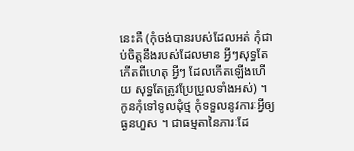នេះគឺ (កុំចង់បានរបស់ដែលអត់ កុំជាប់ចិត្តនឹងរបស់ដែលមាន អ្វីៗសុទ្ធតែកើតពីហេតុ អ្វីៗ ដែលកើតឡើងហើយ សុទ្ធតែត្រូវប្រែប្រួលទាំងអស់) ។ កូនកុំទៅទូលដុំថ្ម កុំទទួលនូវការៈអ្វីឲ្យធ្ងនហួស ។ ជាធម្មតានៃភារៈដែ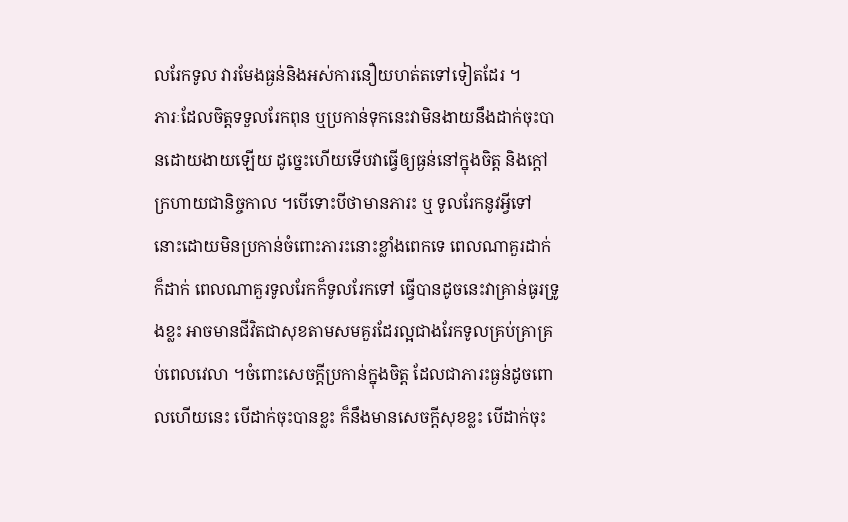លរែកទូល វារមែងធ្ងន់និងអស់ការនឿយហត់តទៅទៀតដែរ ។
ភារៈដែលចិត្តទទួលរែកពុន ឬប្រកាន់ទុកនេះវាមិនងាយនឹងដាក់ចុះបានដោយងាយឡើយ ដូច្នេះហើយទើបវាធ្វើឲ្យធ្ងន់នៅក្នុងចិត្ត និងក្តៅក្រហាយជានិច្ចកាល ។បើទោះបីថាមានភារះ ឬ ទូលរែកនូវអ្វីទៅនោះដោយមិនប្រកាន់ចំពោះភារះនោះខ្លាំងពេកទេ ពេលណាគួរដាក់ក៏ដាក់ ពេលណាគួរទូលរែកក៏ទូលរែកទៅ ធ្វើបានដូចនេះវាគ្រាន់ធូរទ្រូងខ្លះ អាចមានជីវិតជាសុខតាមសមគួរដែរល្អជាងរែកទូលគ្រប់គ្រាគ្រប់ពេលវេលា ។ចំពោះសេចក្តីប្រកាន់ក្នុងចិត្ត ដែលជាភារះធ្ងន់ដូចពោលហើយនេះ បើដាក់ចុះបានខ្លះ ក៏នឹងមានសេចក្តីសុខខ្លះ បើដាក់ចុះ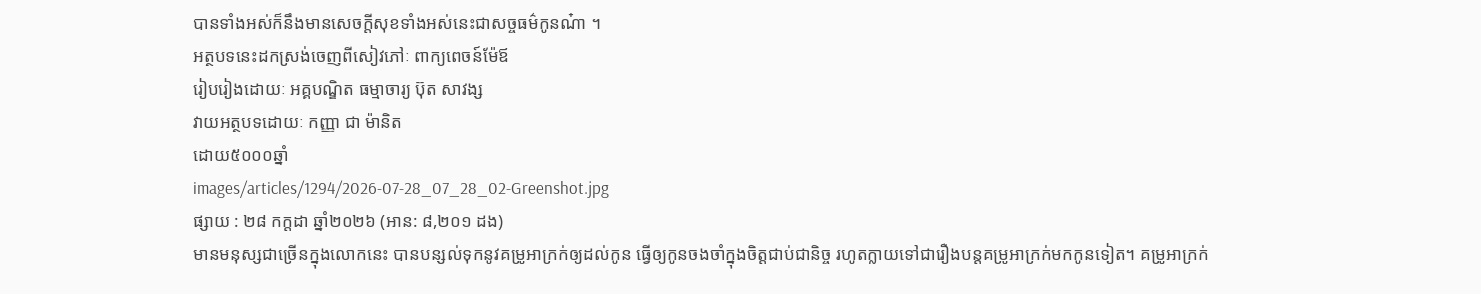បានទាំងអស់ក៏នឹងមានសេចក្តីសុខទាំងអស់នេះជាសច្ចធម៌កូនណ៎ា ។
អត្ថបទនេះដកស្រង់ចេញពីសៀវភៅៈ ពាក្យពេចន៍ម៉ែឪ
រៀបរៀងដោយៈ អគ្គបណ្ឌិត ធម្មាចារ្យ ប៊ុត សាវង្ស
វាយអត្ថបទដោយៈ កញ្ញា ជា ម៉ានិត
ដោយ៥០០០ឆ្នាំ
images/articles/1294/2026-07-28_07_28_02-Greenshot.jpg
ផ្សាយ : ២៨ កក្តដា ឆ្នាំ២០២៦ (អាន: ៨,២០១ ដង)
មានមនុស្សជាច្រើនក្នុងលោកនេះ បានបន្សល់ទុកនូវគម្រូអាក្រក់ឲ្យដល់កូន ធ្វើឲ្យកូនចងចាំក្នុងចិត្តជាប់ជានិច្ច រហូតក្លាយទៅជារឿងបន្ដគម្រូអាក្រក់មកកូនទៀត។ គម្រូអាក្រក់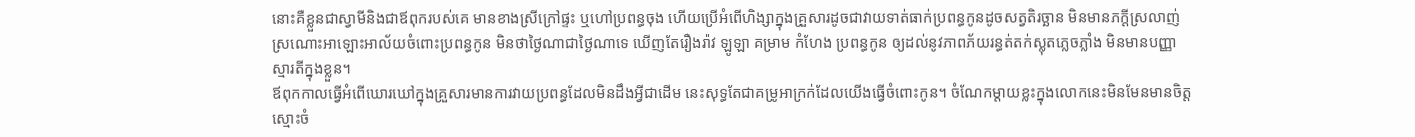នោះគឺខ្លួនជាស្វាមីនិងជាឪពុករបស់គេ មានខាងស្រីក្រៅផ្ទះ ឬហៅប្រពន្ធចុង ហើយប្រើអំពើហិង្សាក្នុងគ្រួសារដូចជាវាយទាត់ធាក់ប្រពន្ធកូនដូចសត្វតិរច្ឆាន មិនមានភក្ដីស្រលាញ់ស្រណោះអាឡោះអាល័យចំពោះប្រពន្ធកូន មិនថាថ្ងៃណាជាថ្ងៃណាទេ ឃើញតែរឿងរ៉ាវ ឡូឡា គម្រាម កំហែង ប្រពន្ធកូន ឲ្យដល់នូវភាពភ័យរន្ធត់តក់ស្លុតភ្លេចភ្លាំង មិនមានបញ្ញាស្មារតីក្នុងខ្លួន។
ឪពុកកាលធ្វើអំពើឃោរឃៅក្នុងគ្រួសារមានការវាយប្រពន្ធដែលមិនដឹងអ្វីជាដើម នេះសុទ្ធតែជាគម្រូអាក្រក់ដែលយើងធ្វើចំពោះកូន។ ចំណែកម្ដាយខ្លះក្នុងលោកនេះមិនមែនមានចិត្តស្មោះចំ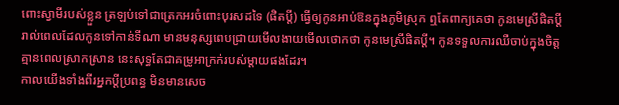ពោះស្វាមីរបស់ខ្លួន ត្រឡប់ទៅជាត្រេកអរចំពោះបុរសដទៃ (ផិតប្ដី) ធ្វើឲ្យកូនអាប់ឱនក្នុងភូមិស្រុក ឮតែពាក្យគេថា កូនមេស្រីផិតប្ដី រាល់ពេលដែលកូនទៅកាន់ទីណា មានមនុស្សពេបជ្រាយមើលងាយមើលថោកថា កូនមេស្រីផិតប្ដី។ កូនទទួលការឈឺចាប់ក្នុងចិត្តគ្មានពេលស្រាកស្រាន នេះសុទ្ធតែជាគម្រូអាក្រក់របស់ម្ដាយផងដែរ។
កាលយើងទាំងពីរអ្នកប្ដីប្រពន្ធ មិនមានសេច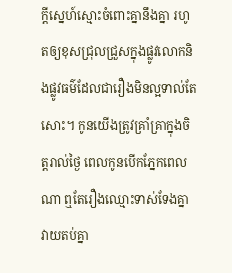ក្ដីស្នេហ៍ស្មោះចំពោះគ្នានឹងគ្នា រហូតឲ្យខុសជ្រុលជ្រួសក្នុងផ្លូវលោកនិងផ្លូវធម៌ដែលជារឿងមិនល្អទាល់តែសោះ។ កូនយើងត្រូវគ្រាំគ្រាក្នុងចិត្តរាល់ថ្ងៃ ពេលកូនបើកភ្នែកពេលណា ឮតែរឿងឈ្មោះទាស់ទែងគ្នា វាយតប់គ្នា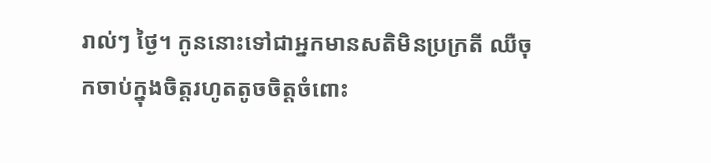រាល់ៗ ថ្ងៃ។ កូននោះទៅជាអ្នកមានសតិមិនប្រក្រតី ឈឺចុកចាប់ក្នុងចិត្តរហូតតូចចិត្តចំពោះ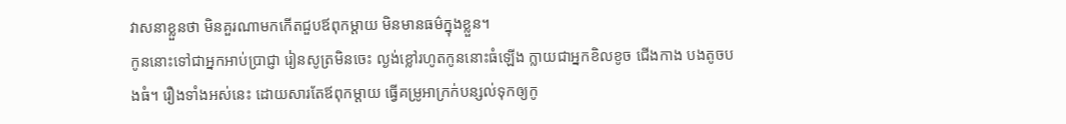វាសនាខ្លួនថា មិនគួរណាមកកើតជួបឪពុកម្ដាយ មិនមានធម៌ក្នុងខ្លួន។
កូននោះទៅជាអ្នកអាប់ប្រាជ្ញា រៀនសូត្រមិនចេះ ល្ងង់ខ្លៅរហូតកូននោះធំឡើង ក្លាយជាអ្នកខិលខូច ជើងកាង បងតូចបងធំ។ រឿងទាំងអស់នេះ ដោយសារតែឪពុកម្ដាយ ធ្វើគម្រូអាក្រក់បន្សល់ទុកឲ្យកូ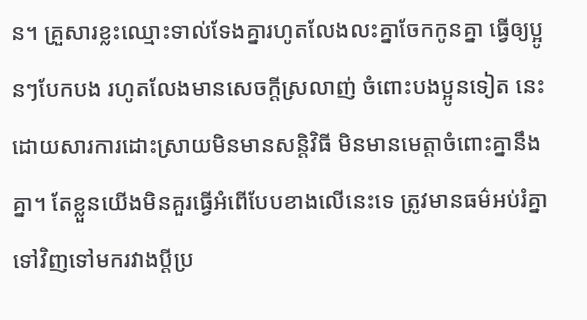ន។ គ្រួសារខ្លះឈ្មោះទាល់ទែងគ្នារហូតលែងលះគ្នាចែកកូនគ្នា ធ្វើឲ្យប្អូនៗបែកបង រហូតលែងមានសេចក្ដីស្រលាញ់ ចំពោះបងប្អូនទៀត នេះដោយសារការដោះស្រាយមិនមានសន្តិវិធី មិនមានមេត្តាចំពោះគ្នានឹងគ្នា។ តែខ្លួនយើងមិនគួរធ្វើអំពើបែបខាងលើនេះទេ ត្រូវមានធម៌អប់រំគ្នាទៅវិញទៅមករវាងប្ដីប្រ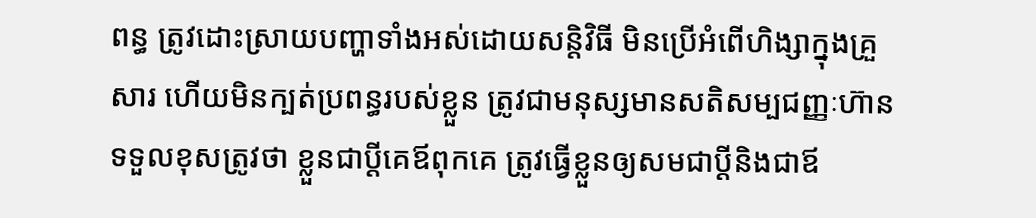ពន្ធ ត្រូវដោះស្រាយបញ្ហាទាំងអស់ដោយសន្តិវិធី មិនប្រើអំពើហិង្សាក្នុងគ្រួសារ ហើយមិនក្បត់ប្រពន្ធរបស់ខ្លួន ត្រូវជាមនុស្សមានសតិសម្បជញ្ញៈហ៊ានទទួលខុសត្រូវថា ខ្លួនជាប្ដីគេឪពុកគេ ត្រូវធ្វើខ្លួនឲ្យសមជាប្ដីនិងជាឪ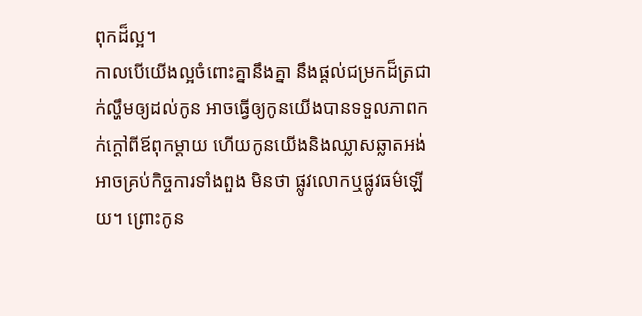ពុកដ៏ល្អ។
កាលបើយើងល្អចំពោះគ្នានឹងគ្នា នឹងផ្ដល់ជម្រកដ៏ត្រជាក់ល្ហឹមឲ្យដល់កូន អាចធ្វើឲ្យកូនយើងបានទទួលភាពកក់ក្ដៅពីឪពុកម្ដាយ ហើយកូនយើងនិងឈ្លាសឆ្លាតអង់អាចគ្រប់កិច្ចការទាំងពួង មិនថា ផ្លូវលោកឬផ្លូវធម៌ឡើយ។ ព្រោះកូន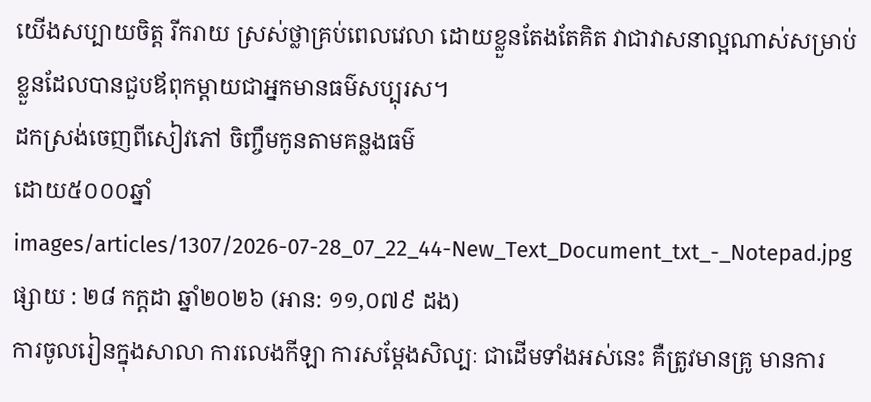យើងសប្បាយចិត្ត រីករាយ ស្រស់ថ្លាគ្រប់ពេលវេលា ដោយខ្លួនតែងតែគិត វាជាវាសនាល្អណាស់សម្រាប់ខ្លួនដែលបានជួបឪពុកម្ដាយជាអ្នកមានធម៌សប្បុរស។
ដកស្រង់ចេញពីសៀវភៅ ចិញ្ចឹមកូនតាមគន្លងធម៌
ដោយ៥០០០ឆ្នាំ
images/articles/1307/2026-07-28_07_22_44-New_Text_Document_txt_-_Notepad.jpg
ផ្សាយ : ២៨ កក្តដា ឆ្នាំ២០២៦ (អាន: ១១,០៧៩ ដង)
ការចូលរៀនក្នុងសាលា ការលេងកីឡា ការសម្តែងសិល្បៈ ជាដើមទាំងអស់នេះ គឺត្រូវមានគ្រូ មានការ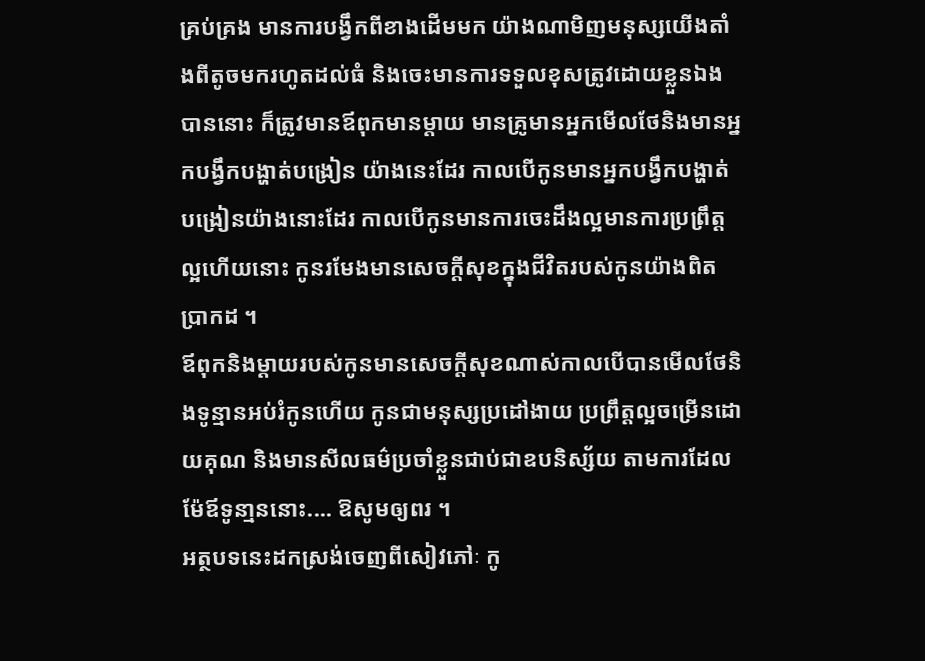គ្រប់គ្រង មានការបង្វឹកពីខាងដើមមក យ៉ាងណាមិញមនុស្សយើងតាំងពីតូចមករហូតដល់ធំ និងចេះមានការទទួលខុសត្រូវដោយខ្លួនឯងបាននោះ ក៏ត្រូវមានឪពុកមានម្តាយ មានគ្រូមានអ្នកមើលថែនិងមានអ្នកបង្វឹកបង្ហាត់បង្រៀន យ៉ាងនេះដែរ កាលបើកូនមានអ្នកបង្វឹកបង្ហាត់បង្រៀនយ៉ាងនោះដែរ កាលបើកូនមានការចេះដឹងល្អមានការប្រព្រឹត្តល្អហើយនោះ កូនរមែងមានសេចក្តីសុខក្នុងជីវិតរបស់កូនយ៉ាងពិតប្រាកដ ។
ឪពុកនិងម្តាយរបស់កូនមានសេចក្តីសុខណាស់កាលបើបានមើលថែនិងទូន្មានអប់រំកូនហើយ កូនជាមនុស្សប្រដៅងាយ ប្រព្រឹត្តល្អចម្រើនដោយគុណ និងមានសីលធម៌ប្រចាំខ្លួនជាប់ជាឧបនិស្ស័យ តាមការដែលម៉ែឪទូនា្មននោះ.... ឱសូមឲ្យពរ ។
អត្ថបទនេះដកស្រង់ចេញពីសៀវភៅៈ កូ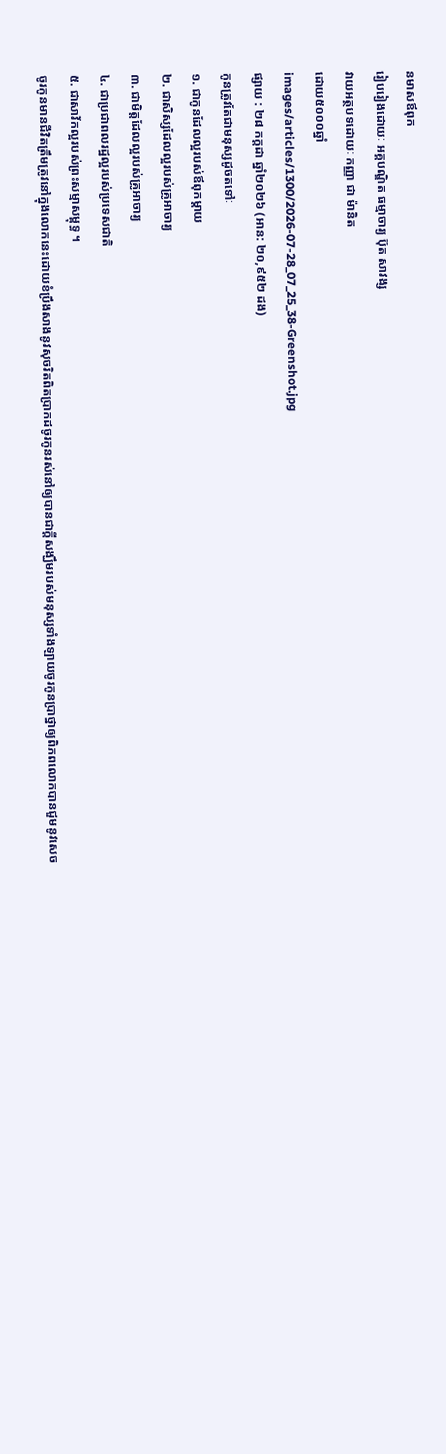នមាសឪពុក
រៀបរៀងដោយៈ អគ្គបណ្ឌិត ធម្មាចារ្យ ប៊ុត សាវង្ស
វាយអត្ថបទដោយៈ កញ្ញា ជា ម៉ានិត
ដោយ៥០០០ឆ្នាំ
images/articles/1300/2026-07-28_07_25_38-Greenshot.jpg
ផ្សាយ : ២៨ កក្តដា ឆ្នាំ២០២៦ (អាន: ២០,៩៥២ ដង)
កូនត្រូវតែជាមនុស្សដូចតទៅៈ
១. ជាកូនដែលល្អរបស់ឪពុកម្តាយ
២. ជាសិស្សដែលល្អរបស់គ្រូអាចារ្យ
៣. ជាមិត្តដែលល្អរបស់គ្រូអាចារ្យ
៤. ជាប្រជាពលរដ្ឋល្អរបស់ប្រទេសជាតិ
៥. ជាសាវ័កល្អរបស់ព្រះសម្មាសម្ពុទ្ធ ។
ចូរកូនមានជីវិតត្រឹមត្រូវនៅក្នុងលោកនេះដោយខំប្រឹងសាងនូវសុចរិតពិតប្រាកដចូរកូនរស់នៅឲ្យបានជាក្តីសង្ឃឹមរបស់មនុស្សទាំងឡាយចូរកូនប្រាថ្នាឲ្យពិភពលោកបានជួមនូវសេច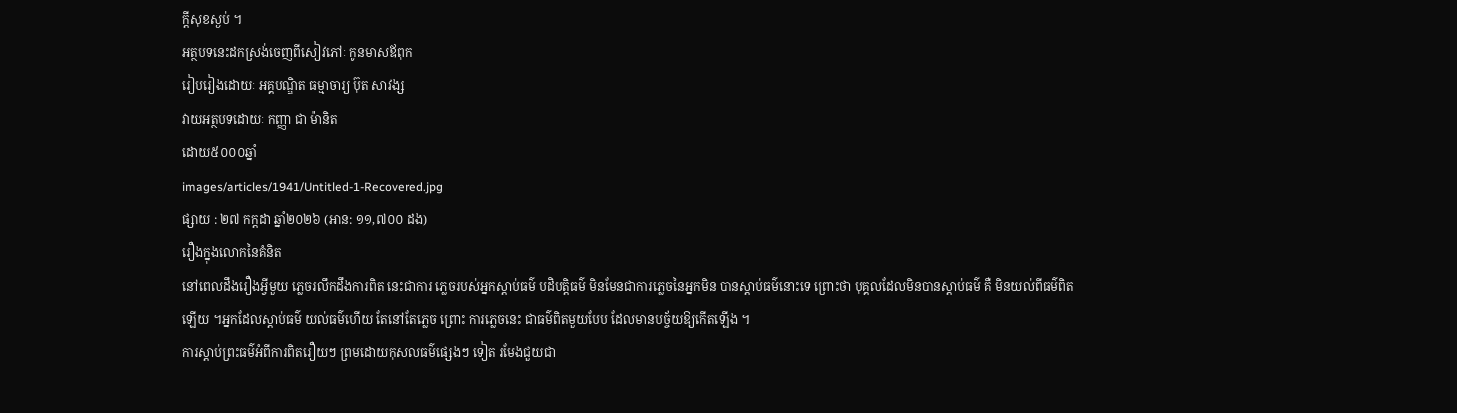ក្តីសុខស្ងប់ ។
អត្ថបទនេះដកស្រង់ចេញពីសៀវភៅៈ កូនមាសឪពុក
រៀបរៀងដោយៈ អគ្គបណ្ឌិត ធម្មាចារ្យ ប៊ុត សាវង្ស
វាយអត្ថបទដោយៈ កញ្ញា ជា ម៉ានិត
ដោយ៥០០០ឆ្នាំ
images/articles/1941/Untitled-1-Recovered.jpg
ផ្សាយ : ២៧ កក្តដា ឆ្នាំ២០២៦ (អាន: ១១,៧០០ ដង)
រឿងក្នុងលោកនៃគំនិត
នៅពេលដឹងរឿងអ្វីមួយ ភ្លេចរលឹកដឹងការពិត នេះជាការ ភ្លេចរបស់អ្នកស្តាប់ធម៌ បដិបត្តិធម៌ មិនមែនជាការភ្លេចនៃអ្នកមិន បានស្តាប់ធម៌នោះទេ ព្រោះថា បុគ្គលដែលមិនបានស្តាប់ធម៌ គឺ មិនយល់ពីធម៌ពិតឡើយ ។អ្នកដែលស្តាប់ធម៌ យល់ធម៌ហើយ តែនៅតែភ្លេច ព្រោះ ការភ្លេចនេះ ជាធម៌ពិតមួយបែប ដែលមានបច្ច័យឱ្យកើតឡើង ។
ការស្តាប់ព្រះធម៌អំពីការពិតរឿយៗ ព្រមដោយកុសលធម៌ផ្សេងៗ ទៀត រមែងជួយជា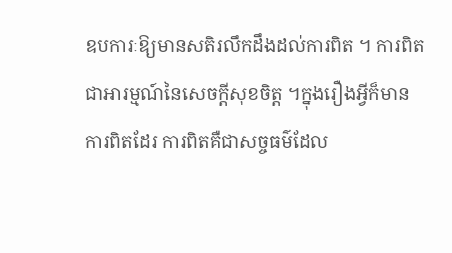ឧបការៈឱ្យមានសតិរលឹកដឹងដល់ការពិត ។ ការពិតជាអារម្មណ៍នៃសេចក្តីសុខចិត្ត ។ក្នុងរឿងអ្វីក៏មានការពិតដែរ ការពិតគឺជាសច្ចធម៌ដែល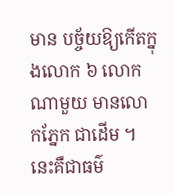មាន បច្ច័យឱ្យកើតក្នុងលោក ៦ លោកណាមួយ មានលោកភ្នែក ជាដើម ។ នេះគឺជាធម៌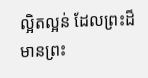ល្អិតល្អន់ ដែលព្រះដ៏មានព្រះ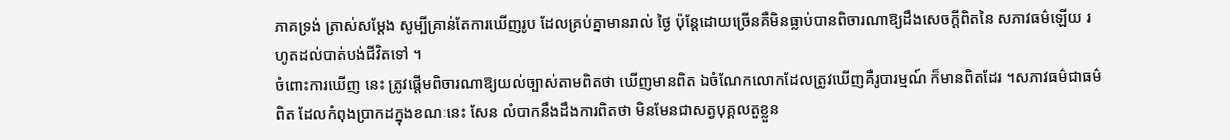ភាគទ្រង់ ត្រាស់សម្តែង សូម្បីគ្រាន់តែការឃើញរូប ដែលគ្រប់គ្នាមានរាល់ ថ្ងៃ ប៉ុន្តែដោយច្រើនគឺមិនធ្លាប់បានពិចារណាឱ្យដឹងសេចក្តីពិតនៃ សភាវធម៌ឡើយ រហូតដល់បាត់បង់ជីវិតទៅ ។
ចំពោះការឃើញ នេះ ត្រូវផ្តើមពិចារណាឱ្យយល់ច្បាស់តាមពិតថា ឃើញមានពិត ឯចំណែកលោកដែលត្រូវឃើញគឺរូបារម្មណ៍ ក៏មានពិតដែរ ។សភាវធម៌ជាធម៌ពិត ដែលកំពុងប្រាកដក្នុងខណៈនេះ សែន លំបាកនឹងដឹងការពិតថា មិនមែនជាសត្វបុគ្គលតួខ្លួន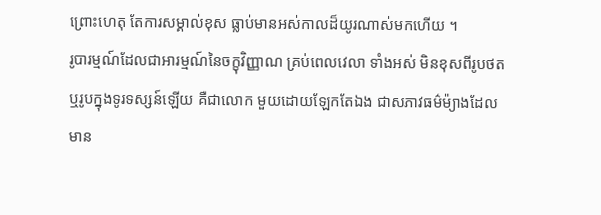ព្រោះហេតុ តែការសម្គាល់ខុស ធ្លាប់មានអស់កាលដ៏យូរណាស់មកហើយ ។
រូបារម្មណ៍ដែលជាអារម្មណ៍នៃចក្ខុវិញ្ញាណ គ្រប់ពេលវេលា ទាំងអស់ មិនខុសពីរូបថតឬរូបក្នុងទូរទស្សន៍ឡើយ គឺជាលោក មួយដោយឡែកតែឯង ជាសភាវធម៌ម៉្យាងដែលមាន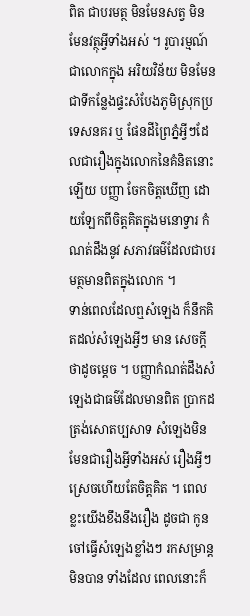ពិត ជាបរមត្ថ មិនមែនសត្វ មិនមែនវត្ថុអ្វីទាំងអស់ ។ រូបារម្មណ៍ជាលោកក្នុង អរិយវិន័យ មិនមែនជាទីកន្លែងផ្ទះសំបែងភូមិស្រុកប្រទេសនគរ ឬ ផែនដីព្រៃភ្នំអ្វីៗដែលជារឿងក្នុងលោកនៃគំនិតនោះឡើយ បញ្ញា ចែកចិត្តឃើញ ដោយឡែកពីចិត្តគិតក្នុងមនោទ្វារ កំណត់ដឹងនូវ សភាវធម៌ដែលជាបរមត្ថមានពិតក្នុងលោក ។
ទាន់ពេលដែលឮសំឡេង ក៏នឹកគិតដល់សំឡេងអ្វីៗ មាន សេចក្តីថាដូចម្តេច ។ បញ្ញាកំណត់ដឹងសំឡេងជាធម៌ដែលមានពិត ប្រាកដត្រង់សោតប្បសាទ សំឡេងមិនមែនជារឿងអ្វីទាំងអស់ រឿងអ្វីៗ ស្រេចហើយតែចិត្តគិត ។ ពេលខ្លះយើងខឹងនឹងរឿង ដូចជា កូនចៅធ្វើសំឡេងខ្លាំងៗ រកសម្រាន្តមិនបាន ទាំងដែល ពេលនោះក៏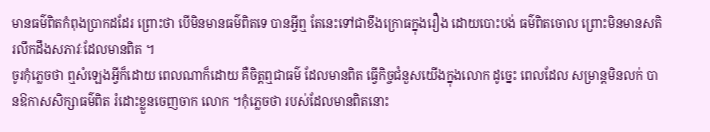មានធម៌ពិតកំពុងប្រាកដដែរ ព្រោះថា បើមិនមានធម៌ពិតទេ បានអ្វីឮ តែនេះទៅជាខឹងក្រោធក្នុងរឿង ដោយបោះបង់ ធម៌ពិតចោល ព្រោះមិនមានសតិរលឹកដឹងសភាវៈដែលមានពិត ។
ចូរកុំភ្លេចថា ឮសំឡេងអ្វីក៏ដោយ ពេលណាក៏ដោយ គឺចិត្តឮជាធម៌ ដែលមានពិត ធ្វើកិច្ចជំនួសយើងក្នុងលោក ដូច្នេះ ពេលដែល សម្រាន្តមិនលក់ បានឱកាសសិក្សាធម៌ពិត រំដោះខ្លួនចេញចាក លោក ។កុំភ្លេចថា របស់ដែលមានពិតនោះ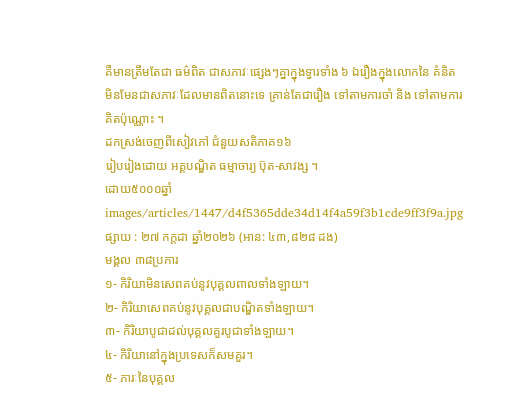គឺមានត្រឹមតែជា ធម៌ពិត ជាសភាវៈផ្សេងៗគ្នាក្នុងទ្វារទាំង ៦ ឯរឿងក្នុងលោកនៃ គំនិត មិនមែនជាសភាវៈដែលមានពិតនោះទេ គ្រាន់តែជារឿង ទៅតាមការចាំ និង ទៅតាមការគិតប៉ុណ្ណោះ ។
ដកស្រង់ចេញពីសៀវភៅ ជំនួយសតិភាគ១៦
រៀបរៀងដោយ អគ្គបណ្ឌិត ធម្មាចារ្យ ប៊ុត-សាវង្ស ។
ដោយ៥០០០ឆ្នាំ
images/articles/1447/d4f5365dde34d14f4a59f3b1cde9ff3f9a.jpg
ផ្សាយ : ២៧ កក្តដា ឆ្នាំ២០២៦ (អាន: ៤៣,៨២៨ ដង)
មង្គល ៣៨ប្រការ
១- កិរិយាមិនសេពគប់នូវបុគ្គលពាលទាំងឡាយ។
២- កិរិយាសេពគប់នូវបុគ្គលជាបណ្ឌិតទាំងឡាយ។
៣- កិរិយាបូជាដល់បុគ្គលគួរបូជាទាំងឡាយ។
៤- កិរិយានៅក្នុងប្រទេសក៏សមគួរ។
៥- ភារៈនៃបុគ្គល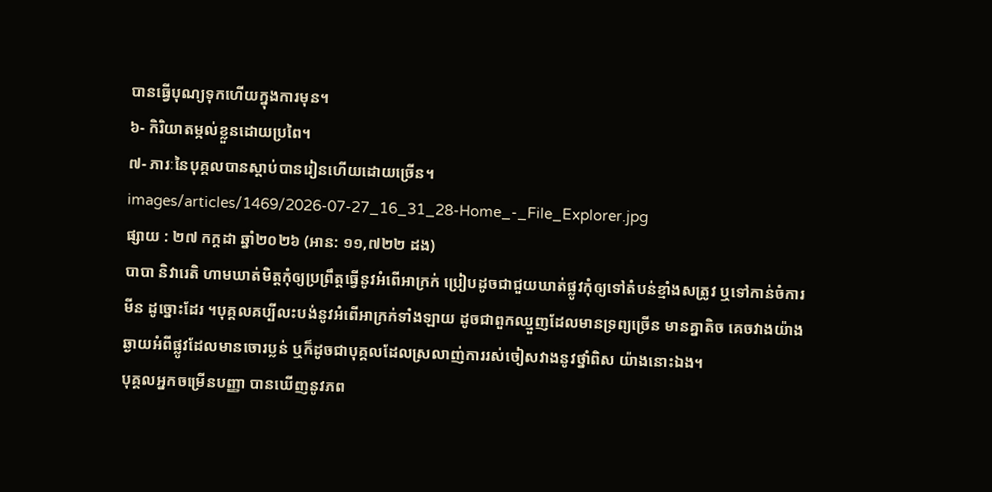បានធ្វើបុណ្យទុកហើយក្នុងការមុន។
៦- កិរិយាតម្កល់ខ្លួនដោយប្រពៃ។
៧- ភារៈនៃបុគ្គលបានស្ដាប់បានរៀនហើយដោយច្រើន។
images/articles/1469/2026-07-27_16_31_28-Home_-_File_Explorer.jpg
ផ្សាយ : ២៧ កក្តដា ឆ្នាំ២០២៦ (អាន: ១១,៧២២ ដង)
បាបា និវារេតិ ហាមឃាត់មិត្តកុំឲ្យប្រព្រឹត្តធ្វើនូវអំពើអាក្រក់ ប្រៀបដូចជាជួយឃាត់ផ្លូវកុំឲ្យទៅតំបន់ខ្មាំងសត្រូវ ឬទៅកាន់ចំការមីន ដូច្នោះដែរ ។បុគ្គលគប្បីលះបង់នូវអំពើអាក្រក់ទាំងឡាយ ដូចជាពួកឈ្មួញដែលមានទ្រព្យច្រើន មានគ្នាតិច គេចវាងយ៉ាងឆ្ងាយអំពីផ្លូវដែលមានចោរប្លន់ ឬក៏ដូចជាបុគ្គលដែលស្រលាញ់ការរស់ចៀសវាងនូវថ្នាំពិស យ៉ាងនោះឯង។
បុគ្គលអ្នកចម្រើនបញ្ញា បានឃើញនូវភព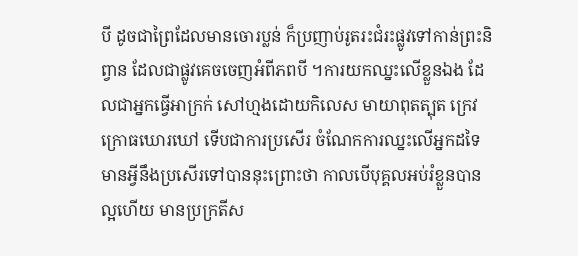បី ដូចជាព្រៃដែលមានចោរប្លន់ ក៏ប្រញាប់រូតរះជំរះផ្លូវទៅកាន់ព្រះនិព្វាន ដែលជាផ្លូវគេចចេញអំពីភពបី ។ការយកឈ្នះលើខ្លួនឯង ដែលជាអ្នកធ្វើអាក្រក់ សៅហ្មងដោយកិលេស មាយាពុតត្បុត ក្រេវក្រោធឃោរឃៅ ទើបជាការប្រសើរ ចំណែកការឈ្នះលើអ្នកដទៃ មានអ្វីនឹងប្រសើរទៅបាននុះព្រោះថា កាលបើបុគ្គលអប់រំខ្លួនបានល្អហើយ មានប្រក្រតីស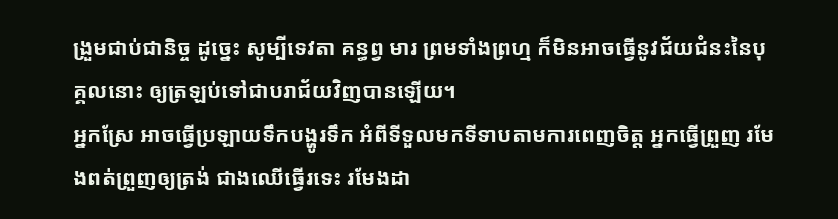ង្រួមជាប់ជានិច្ច ដូច្នេះ សូម្បីទេវតា គន្ធព្វ មារ ព្រមទាំងព្រហ្ម ក៏មិនអាចធ្វើនូវជ័យជំនះនៃបុគ្គលនោះ ឲ្យត្រឡប់ទៅជាបរាជ័យវិញបានឡើយ។
អ្នកស្រែ អាចធ្វើប្រឡាយទឹកបង្ហូរទឹក អំពីទីទួលមកទីទាបតាមការពេញចិត្ត អ្នកធ្វើព្រួញ រមែងពត់ព្រួញឲ្យត្រង់ ជាងឈើធ្វើរទេះ រមែងដា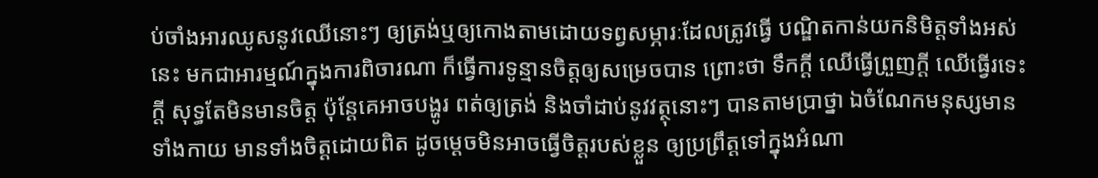ប់ចាំងអារឈូសនូវឈើនោះៗ ឲ្យត្រង់ឬឲ្យកោងតាមដោយទព្វសម្ភារៈដែលត្រូវធ្វើ បណ្ឌិតកាន់យកនិមិត្តទាំងអស់នេះ មកជាអារម្មណ៍ក្នុងការពិចារណា ក៏ធ្វើការទូន្មានចិត្តឲ្យសម្រេចបាន ព្រោះថា ទឹកក្ដី ឈើធ្វើព្រួញក្ដី ឈើធ្វើរទេះក្ដី សុទ្ធតែមិនមានចិត្ត ប៉ុន្តែគេអាចបង្ហូរ ពត់ឲ្យត្រង់ និងចាំដាប់នូវវត្ថុនោះៗ បានតាមប្រាថ្នា ឯចំណែកមនុស្សមានទាំងកាយ មានទាំងចិត្តដោយពិត ដូចម្តេចមិនអាចធ្វើចិត្តរបស់ខ្លួន ឲ្យប្រព្រឹត្តទៅក្នុងអំណា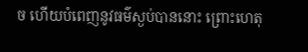ច ហើយបំពេញនូវធម៌ស្ងប់បាននោះ ព្រោះហេតុ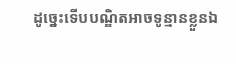ដូច្នេះទើបបណ្ឌិតអាចទូន្មានខ្លួនឯ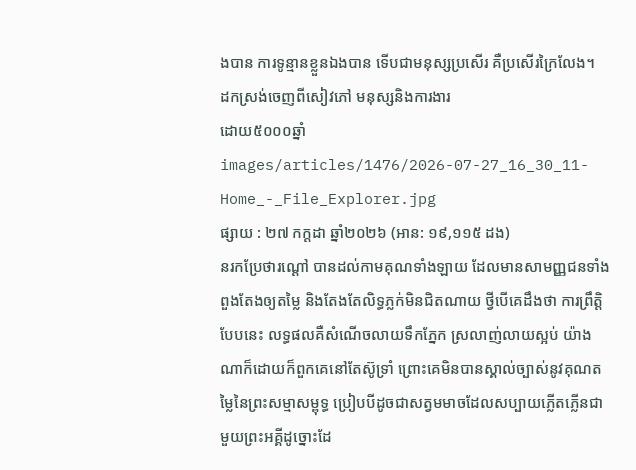ងបាន ការទូន្មានខ្លួនឯងបាន ទើបជាមនុស្សប្រសើរ គឺប្រសើរក្រៃលែង។
ដកស្រង់ចេញពីសៀវភៅ មនុស្សនិងការងារ
ដោយ៥០០០ឆ្នាំ
images/articles/1476/2026-07-27_16_30_11-Home_-_File_Explorer.jpg
ផ្សាយ : ២៧ កក្តដា ឆ្នាំ២០២៦ (អាន: ១៩,១១៥ ដង)
នរកប្រែថារណ្ដៅ បានដល់កាមគុណទាំងឡាយ ដែលមានសាមញ្ញជនទាំងពួងតែងឲ្យតម្លៃ និងតែងតែលិទ្ធភ្លក់មិនជិតណាយ ថ្វីបើគេដឹងថា ការព្រឹត្តិបែបនេះ លទ្ធផលគឺសំណើចលាយទឹកភ្នែក ស្រលាញ់លាយស្អប់ យ៉ាងណាក៏ដោយក៏ពួកគេនៅតែស៊ូទ្រាំ ព្រោះគេមិនបានស្គាល់ច្បាស់នូវគុណតម្លៃនៃព្រះសម្មាសម្ពុទ្ធ ប្រៀបបីដូចជាសត្វមមាចដែលសប្បាយភ្លើតភ្លើនជាមួយព្រះអគ្គីដូច្នោះដែ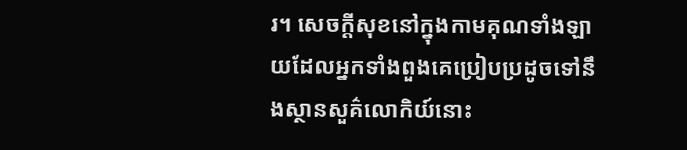រ។ សេចក្ដីសុខនៅក្នុងកាមគុណទាំងឡាយដែលអ្នកទាំងពួងគេប្រៀបប្រដូចទៅនឹងស្ថានសួគ៌លោកិយ៍នោះ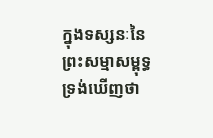ក្នុងទស្សនៈនៃព្រះសម្មាសម្ពុទ្ធទ្រង់ឃើញថា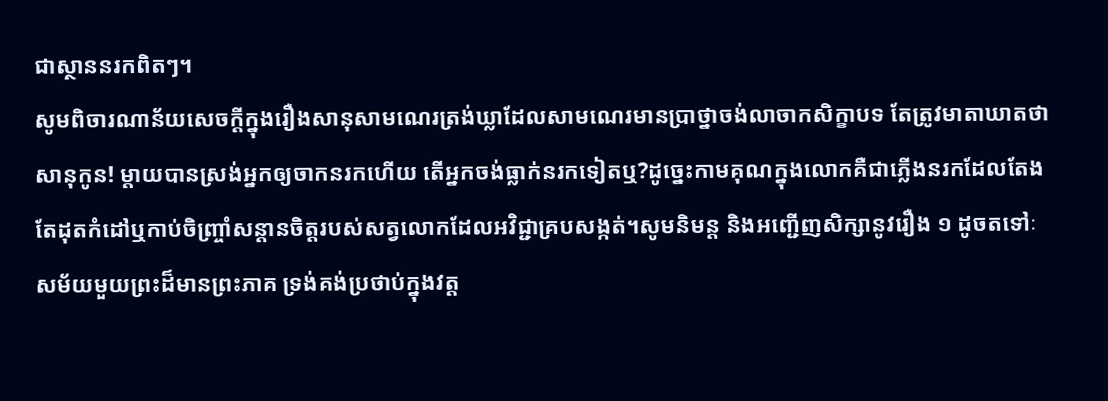ជាស្ថាននរកពិតៗ។
សូមពិចារណាន័យសេចក្ដីក្នុងរឿងសានុសាមណេរត្រង់ឃ្លាដែលសាមណេរមានប្រាថ្នាចង់លាចាកសិក្ខាបទ តែត្រូវមាតាឃាតថាសានុកូន! ម្ដាយបានស្រង់អ្នកឲ្យចាកនរកហើយ តើអ្នកចង់ធ្លាក់នរកទៀតឬ?ដូច្នេះកាមគុណក្នុងលោកគឺជាភ្លើងនរកដែលតែងតែដុតកំដៅឬកាប់ចិញ្ច្រាំសន្ដានចិត្តរបស់សត្វលោកដែលអវិជ្ជាគ្របសង្កត់។សូមនិមន្ត និងអញ្ជើញសិក្សានូវរឿង ១ ដូចតទៅៈ
សម័យមួយព្រះដ៏មានព្រះភាគ ទ្រង់គង់ប្រថាប់ក្នុងវត្ត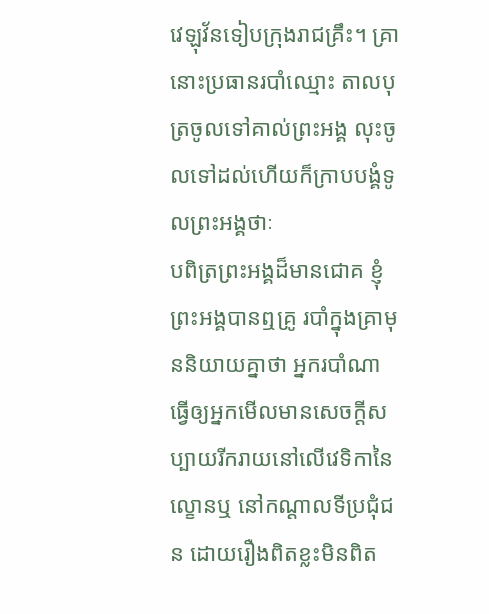វេឡុវ័នទៀបក្រុងរាជគ្រឹះ។ គ្រានោះប្រធានរបាំឈ្មោះ តាលបុត្រចូលទៅគាល់ព្រះអង្គ លុះចូលទៅដល់ហើយក៏ក្រាបបង្គំទូលព្រះអង្គថាៈ
បពិត្រព្រះអង្គដ៏មានជោគ ខ្ញុំព្រះអង្គបានឮគ្រូ របាំក្នុងគ្រាមុននិយាយគ្នាថា អ្នករបាំណាធ្វើឲ្យអ្នកមើលមានសេចក្ដីសប្បាយរីករាយនៅលើវេទិកានៃល្ខោនឬ នៅកណ្ដាលទីប្រជុំជន ដោយរឿងពិតខ្លះមិនពិត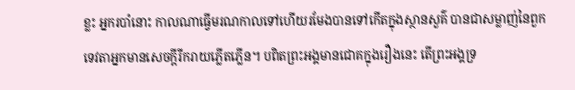ខ្លះ អ្នករបាំនោះ កាលណាធ្វើមរណកាលទៅហើយរមែងបានទៅកើតក្នុងស្ថានសួគ៌ បានជាសម្លាញ់នៃពួកទេវតាអ្នកមានសេចក្ដីរីករាយភ្លើតភ្លើន។ បពិតព្រះអង្គមានជោគក្នុងរឿងនេះ តើព្រះអង្គទ្រ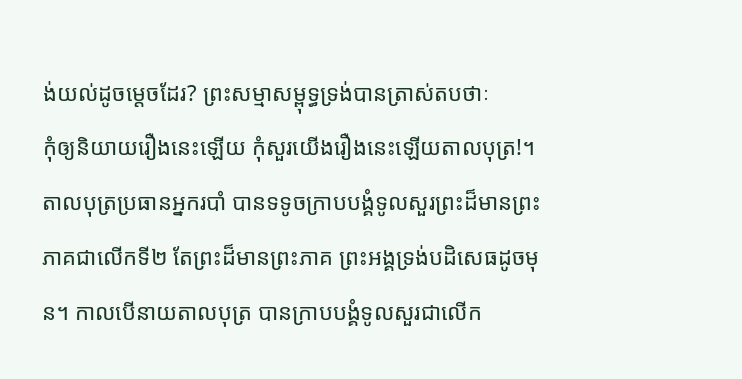ង់យល់ដូចម្តេចដែរ? ព្រះសម្មាសម្ពុទ្ធទ្រង់បានត្រាស់តបថាៈ
កុំឲ្យនិយាយរឿងនេះឡើយ កុំសួរយើងរឿងនេះឡើយតាលបុត្រ!។ តាលបុត្រប្រធានអ្នករបាំ បានទទូចក្រាបបង្គំទូលសួរព្រះដ៏មានព្រះភាគជាលើកទី២ តែព្រះដ៏មានព្រះភាគ ព្រះអង្គទ្រង់បដិសេធដូចមុន។ កាលបើនាយតាលបុត្រ បានក្រាបបង្គំទូលសួរជាលើក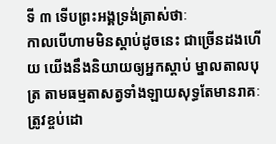ទី ៣ ទើបព្រះអង្គទ្រង់ត្រាស់ថាៈ
កាលបើហាមមិនស្ដាប់ដូចនេះ ជាច្រើនដងហើយ យើងនឹងនិយាយឲ្យអ្នកស្ដាប់ ម្នាលតាលបុត្រ តាមធម្មតាសត្វទាំងឡាយសុទ្ធតែមានរាគៈ ត្រូវខ្ចប់ដោ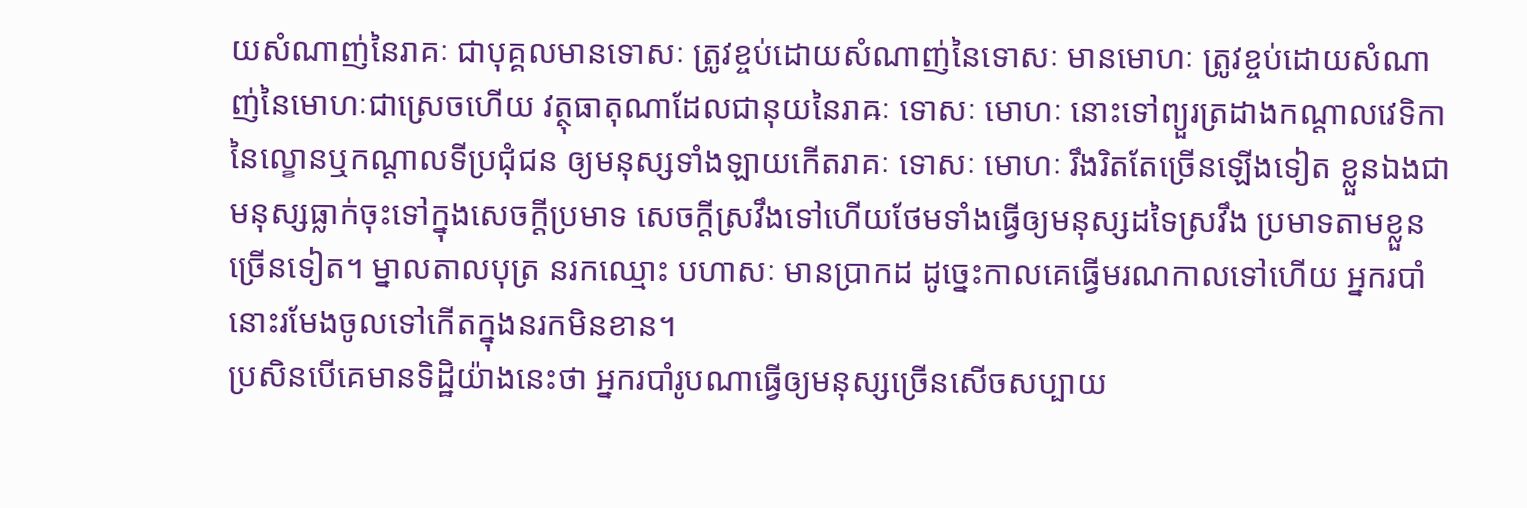យសំណាញ់នៃរាគៈ ជាបុគ្គលមានទោសៈ ត្រូវខ្ចប់ដោយសំណាញ់នៃទោសៈ មានមោហៈ ត្រូវខ្ចប់ដោយសំណាញ់នៃមោហៈជាស្រេចហើយ វត្ថុធាតុណាដែលជានុយនៃរាឝៈ ទោសៈ មោហៈ នោះទៅព្យួរត្រដាងកណ្ដាលវេទិកានៃល្ខោនឬកណ្ដាលទីប្រជុំជន ឲ្យមនុស្សទាំងឡាយកើតរាគៈ ទោសៈ មោហៈ រឹងរិតតែច្រើនឡើងទៀត ខ្លួនឯងជាមនុស្សធ្លាក់ចុះទៅក្នុងសេចក្ដីប្រមាទ សេចក្ដីស្រវឹងទៅហើយថែមទាំងធ្វើឲ្យមនុស្សដទៃស្រវឹង ប្រមាទតាមខ្លួនច្រើនទៀត។ ម្នាលតាលបុត្រ នរកឈ្មោះ បហាសៈ មានប្រាកដ ដូច្នេះកាលគេធ្វើមរណកាលទៅហើយ អ្នករបាំនោះរមែងចូលទៅកើតក្នុងនរកមិនខាន។
ប្រសិនបើគេមានទិដ្ឋិយ៉ាងនេះថា អ្នករបាំរូបណាធ្វើឲ្យមនុស្សច្រើនសើចសប្បាយ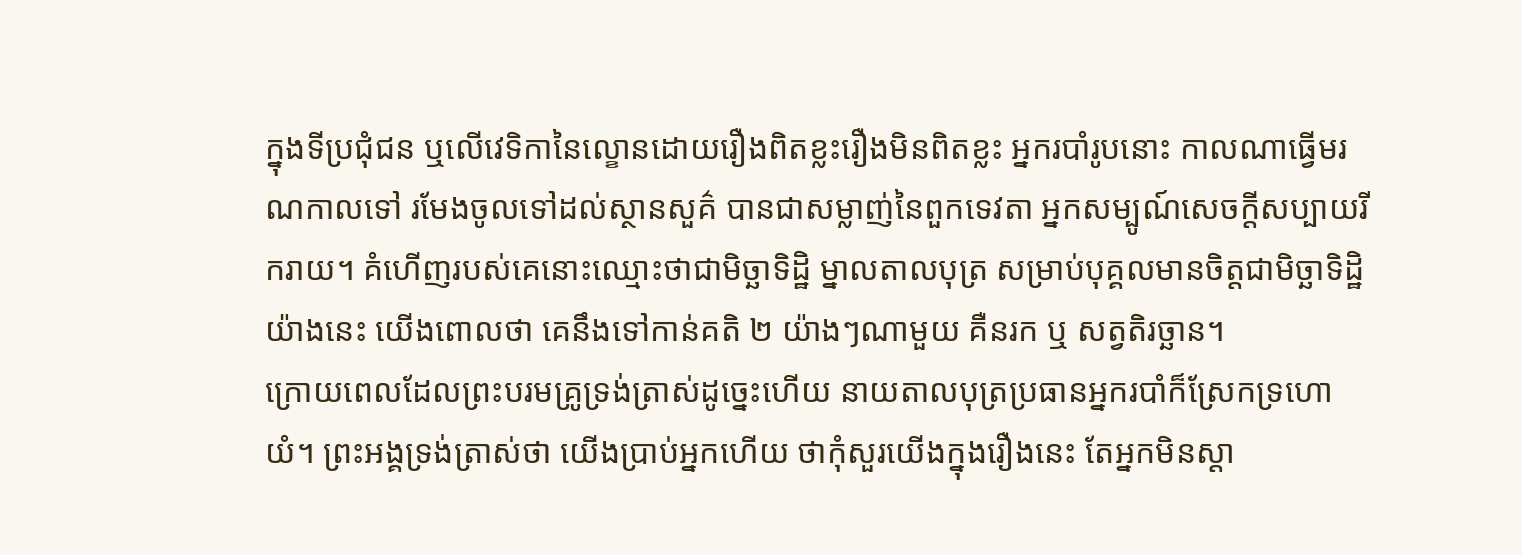ក្នុងទីប្រជុំជន ឬលើវេទិកានៃល្ខោនដោយរឿងពិតខ្លះរឿងមិនពិតខ្លះ អ្នករបាំរូបនោះ កាលណាធ្វើមរណកាលទៅ រមែងចូលទៅដល់ស្ថានសួគ៌ បានជាសម្លាញ់នៃពួកទេវតា អ្នកសម្បូណ៍សេចក្ដីសប្បាយរីករាយ។ គំហើញរបស់គេនោះឈ្មោះថាជាមិច្ឆាទិដ្ឋិ ម្នាលតាលបុត្រ សម្រាប់បុគ្គលមានចិត្តជាមិច្ឆាទិដ្ឋិយ៉ាងនេះ យើងពោលថា គេនឹងទៅកាន់គតិ ២ យ៉ាងៗណាមួយ គឺនរក ឬ សត្វតិរច្ឆាន។
ក្រោយពេលដែលព្រះបរមគ្រូទ្រង់ត្រាស់ដូច្នេះហើយ នាយតាលបុត្រប្រធានអ្នករបាំក៏ស្រែកទ្រហោយំ។ ព្រះអង្គទ្រង់ត្រាស់ថា យើងប្រាប់អ្នកហើយ ថាកុំសួរយើងក្នុងរឿងនេះ តែអ្នកមិនស្ដា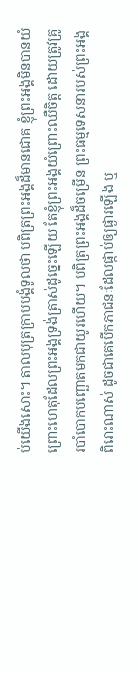ប់យើងសោះ។ តាលបុត្រក្រាបបង្គំទូលថា បពិត្រព្រះអង្គដ៏មានជោគ ខ្ញុំព្រះអង្គមិនបានយំ ព្រោះហេតុដែលព្រះអង្គទ្រង់ត្រាស់ដូច្នេះឡើយ តែខ្ញុំព្រះអង្គយំព្រោះឈឺចិត្ត ដោយត្រូវគ្រូរបាំបោកបញ្ឆោតមកជាយូរហើយ។ បពិត្រព្រះអង្គដ៏ចម្រើន ព្រះធម្មទេសនារបស់ព្រះអង្គពិរោះណាស់ ដូចជាគេបើកភាជនៈដែលផ្កាប់ឲ្យផ្ងារឡើង ឬ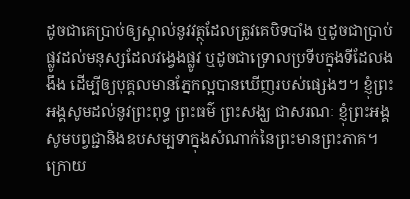ដូចជាគេប្រាប់ឲ្យស្គាល់នូវវត្ថុដែលត្រូវគេបិទបាំង ឬដូចជាប្រាប់ផ្លូវដល់មនុស្សដែលវង្វេងផ្លូវ ឬដូចជាទ្រោលប្រទីបក្នុងទីដែលងងឹង ដើម្បីឲ្យបុគ្គលមានភ្នែកល្អបានឃើញរបស់ផ្សេងៗ។ ខ្ញុំព្រះអង្គសូមដល់នូវព្រះពុទ្ធ ព្រះធម៌ ព្រះសង្ឃ ជាសរណៈ ខ្ញុំព្រះអង្គសូមបព្វជ្ជានិងឧបសម្បទាក្នុងសំណាក់នៃព្រះមានព្រះភាគ។
ក្រោយ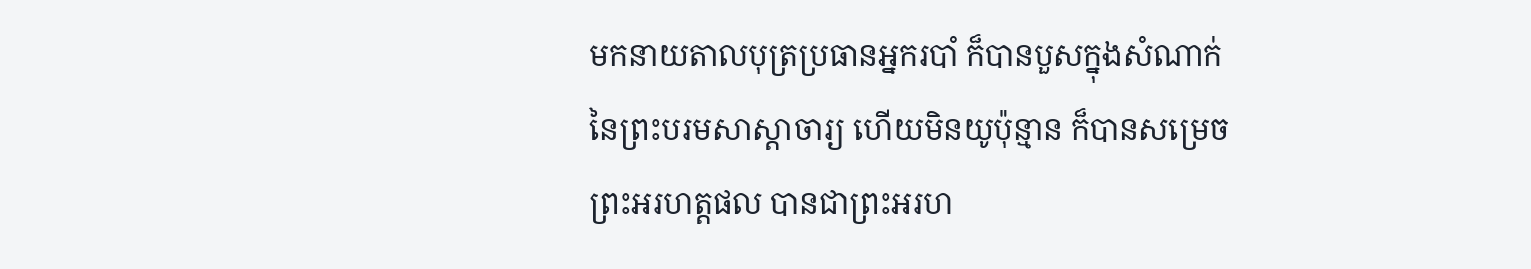មកនាយតាលបុត្រប្រធានអ្នករបាំ ក៏បានបួសក្នុងសំណាក់នៃព្រះបរមសាស្ដាចារ្យ ហើយមិនយូប៉ុន្មាន ក៏បានសម្រេចព្រះអរហត្តផល បានជាព្រះអរហ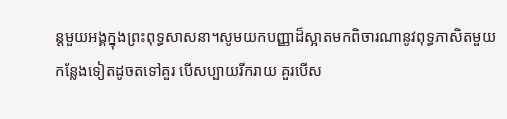ន្តមួយអង្គក្នុងព្រះពុទ្ធសាសនា។សូមយកបញ្ញាដ៏ស្អាតមកពិចារណានូវពុទ្ធភាសិតមួយកន្លែងទៀតដូចតទៅគួរ បើសប្បាយរីករាយ គួរបើស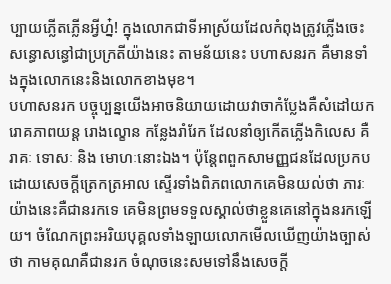ប្បាយភ្លើតភ្លើនអ្វីហ្ន៎! ក្នុងលោកជាទីអាស្រ័យដែលកំពុងត្រូវភ្លើងចេះសន្ធោសន្ធៅជាប្រក្រតីយ៉ាងនេះ តាមន័យនេះ បហាសនរក គឺមានទាំងក្នុងលោកនេះនិងលោកខាងមុខ។
បហាសនរក បច្ចុប្បន្នយើងអាចនិយាយដោយវាចាកំប្លែងគឺសំដៅយករោគភាពយន្ត រោងល្ខោន កន្លែងរាំរែក ដែលនាំឲ្យកើតភ្លើងកិលេស គឺ រាគៈ ទោសៈ និង មោហៈនោះឯង។ ប៉ុន្តែពពួកសាមញ្ញជនដែលប្រកបដោយសេចក្ដីត្រេកត្រអាល ស្ទើរទាំងពិភពលោកគេមិនយល់ថា ភារៈយ៉ាងនេះគឺជានរកទេ គេមិនព្រមទទួលស្គាល់ថាខ្លួនគេនៅក្នុងនរកឡើយ។ ចំណែកព្រះអរិយបុគ្គលទាំងឡាយលោកមើលឃើញយ៉ាងច្បាស់ថា កាមគុណគឺជានរក ចំណុចនេះសមទៅនឹងសេចក្ដី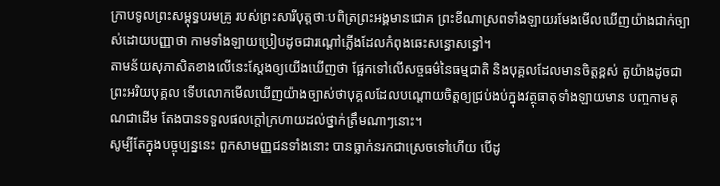ក្រាបទូលព្រះសម្ពុទ្ធបរមគ្រូ របស់ព្រះសារីបុត្តថាៈបពិត្រព្រះអង្គមានជោគ ព្រះខីណាស្រពទាំងឡាយរមែងមើលឃើញយ៉ាងជាក់ច្បាស់ដោយបញ្ញាថា កាមទាំងឡាយប្រៀបដូចជារណ្ដៅភ្លើងដែលកំពុងឆេះសន្ធោសន្ធៅ។
តាមន័យសុភាសិតខាងលើនេះស្ដែងឲ្យយើងឃើញថា ផ្អែកទៅលើសច្ចធម៌នៃធម្មជាតិ និងបុគ្គលដែលមានចិត្តខ្ពស់ តួយ៉ាងដូចជាព្រះអរិយបុគ្គល ទើបលោកមើលឃើញយ៉ាងច្បាស់ថាបុគ្គលដែលបណ្ដោយចិត្តឲ្យជ្រប់ងប់ក្នុងវត្ថុធាតុទាំងឡាយមាន បញ្ចកាមគុណជាដើម តែងបានទទួលផលក្ដៅក្រហាយដល់ថ្នាក់ត្រឹមណាៗនោះ។
សូម្បីតែក្នុងបច្ចុប្បន្ននេះ ពួកសាមញ្ញជនទាំងនោះ បានធ្លាក់នរកជាស្រេចទៅហើយ បើដូ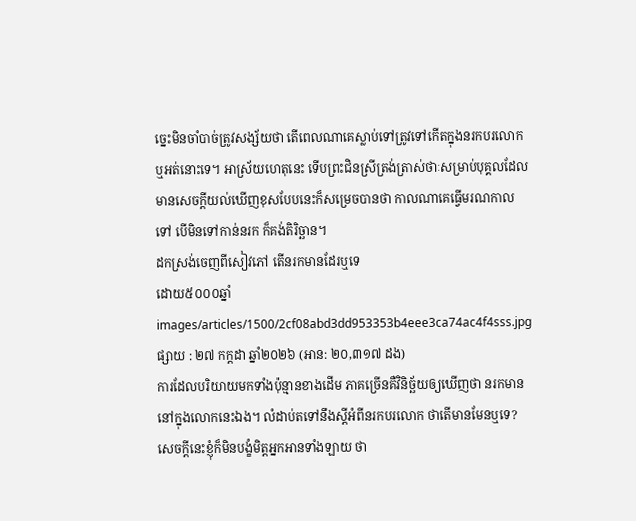ច្នេះមិនចាំបាច់ត្រូវសង្ស័យថា តើពេលណាគេស្លាប់ទៅត្រូវទៅកើតក្នុងនរកបរលោកឬអត់នោះទេ។ អាស្រ័យហេតុនេះ ទើបព្រះជិនស្រីត្រង់ត្រាស់ថាៈសម្រាប់បុគ្គលដែលមានសេចក្ដីយល់ឃើញខុសបែបនេះក៏សម្រេចបានថា កាលណាគេធ្វើមរណកាលទៅ បើមិនទៅកាន់នរក ក៏គង់តិរិច្ឆាន។
ដកស្រង់ចេញពីសៀវភៅ តើនរកមានដែរឬទេ
ដោយ៥០០០ឆ្នាំ
images/articles/1500/2cf08abd3dd953353b4eee3ca74ac4f4sss.jpg
ផ្សាយ : ២៧ កក្តដា ឆ្នាំ២០២៦ (អាន: ២០,៣១៧ ដង)
ការដែលបរិយាយមកទាំងប៉ុន្មានខាងដើម ភាគច្រើនគឺវិនិច្ឆ័យឲ្យឃើញថា នរកមាននៅក្នុងលោកនេះឯង។ លំដាប់តទៅនឹងស្ដីអំពីនរកបរលោក ថាតើមានមែនឬទេ? សេចក្ដីនេះខ្ញុំក៏មិនបង្ខំមិត្តអ្នកអានទាំងឡាយ ថា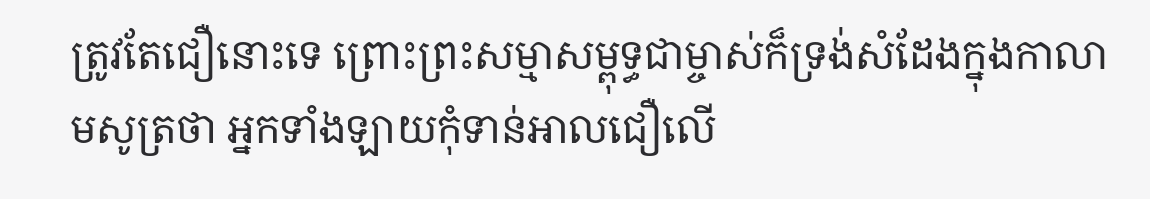ត្រូវតែជឿនោះទេ ព្រោះព្រះសម្មាសម្ពុទ្ធជាម្ចាស់ក៏ទ្រង់សំដែងក្នុងកាលាមសូត្រថា អ្នកទាំងឡាយកុំទាន់អាលជឿលើ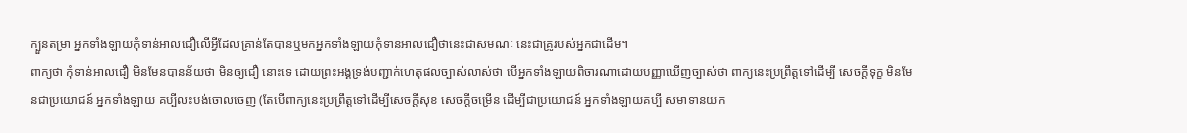ក្បួនតម្រា អ្នកទាំងឡាយកុំទាន់អាលជឿលើអ្វីដែលគ្រាន់តែបានឬមកអ្នកទាំងឡាយកុំទានអាលជឿថានេះជាសមណៈ នេះជាគ្រូរបស់អ្នកជាដើម។
ពាក្យថា កុំទាន់អាលជឿ មិនមែនបានន័យថា មិនឲ្យជឿ នោះទេ ដោយព្រះអង្គទ្រង់បញ្ជាក់ហេតុផលច្បាស់លាស់ថា បើអ្នកទាំងឡាយពិចារណាដោយបញ្ញាឃើញច្បាស់ថា ពាក្យនេះប្រព្រឹត្តទៅដើម្បី សេចក្ដីទុក្ខ មិនមែនជាប្រយោជន៍ អ្នកទាំងឡាយ គប្បីលះបង់ចោលចេញ (តែបើពាក្យនេះប្រព្រឹត្តទៅដើម្បីសេចក្ដីសុខ សេចក្ដីចម្រើន ដើម្បីជាប្រយោជន៍ អ្នកទាំងឡាយគប្បី សមាទានយក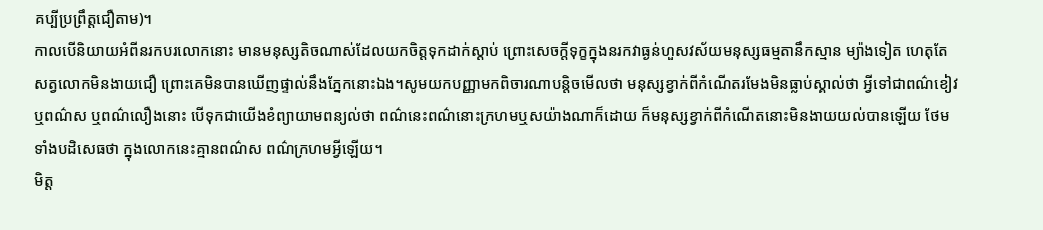គប្បីប្រព្រឹត្តជឿតាម)។
កាលបើនិយាយអំពីនរកបរលោកនោះ មានមនុស្សតិចណាស់ដែលយកចិត្តទុកដាក់ស្ដាប់ ព្រោះសេចក្ដីទុក្ខក្នុងនរកវាធ្ងន់ហួសវស័យមនុស្សធម្មតានឹកស្មាន ម្យ៉ាងទៀត ហេតុតែសត្វលោកមិនងាយជឿ ព្រោះគេមិនបានឃើញផ្ទាល់នឹងភ្នែកនោះឯង។សូមយកបញ្ញាមកពិចារណាបន្តិចមើលថា មនុស្សខ្វាក់ពីកំណើតរមែងមិនធ្លាប់ស្គាល់ថា អ្វីទៅជាពណ៌ខៀវ ឬពណ៌ស ឬពណ៌លឿងនោះ បើទុកជាយើងខំព្យាយាមពន្យល់ថា ពណ៌នេះពណ៌នោះក្រហមឬសយ៉ាងណាក៏ដោយ ក៏មនុស្សខ្វាក់ពីកំណើតនោះមិនងាយយល់បានឡើយ ថែមទាំងបដិសេធថា ក្នុងលោកនេះគ្មានពណ៌ស ពណ៌ក្រហមអ្វីឡើយ។
មិត្ត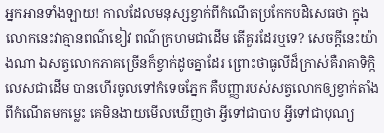អ្នកអានទាំងឡាយ! កាលដែលមនុស្សខ្វាក់ពីកំណើតប្រកែកបដិសេធថា ក្នុងលោកនេះវាគ្មានពណ៌ខៀវ ពណ៌ក្រហមជាដើម តើគួរដែរឬទេ? សេចក្ដីនេះយ៉ាងណា ឯសត្វលោកភាគច្រើនក៏ខ្វាក់ដូចគ្នាដែរ ព្រោះថាធូលីដ៏ក្រាស់គឺរាគាទិក្កិលេសជាដើម បានហើរចូលទៅកំទេចភ្នែក គឺបញ្ញារបស់សត្វលោកឲ្យខ្វាក់តាំងពីកំណើតមកម្លេះ គេមិនងាយមើលឃើញថា អ្វីទៅជាបាប អ្វីទៅជាបុណ្យ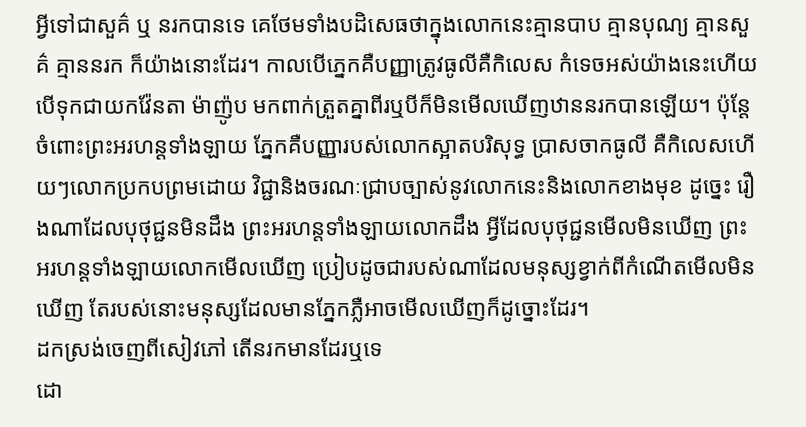អ្វីទៅជាសួគ៌ ឬ នរកបានទេ គេថែមទាំងបដិសេធថាក្នុងលោកនេះគ្មានបាប គ្មានបុណ្យ គ្មានសួគ៌ គ្មាននរក ក៏យ៉ាងនោះដែរ។ កាលបើភ្នេកគឺបញ្ញាត្រូវធូលីគឺកិលេស កំទេចអស់យ៉ាងនេះហើយ បើទុកជាយកវ៉ែនតា ម៉ាញ៉ូប មកពាក់ត្រួតគ្នាពីរឬបីក៏មិនមើលឃើញឋាននរកបានឡើយ។ ប៉ុន្តែចំពោះព្រះអរហន្តទាំងឡាយ ភ្នែកគឺបញ្ញារបស់លោកស្អាតបរិសុទ្ធ ប្រាសចាកធូលី គឺកិលេសហើយៗលោកប្រកបព្រមដោយ វិជ្ជានិងចរណៈជ្រាបច្បាស់នូវលោកនេះនិងលោកខាងមុខ ដូច្នេះ រឿងណាដែលបុថុជ្ជនមិនដឹង ព្រះអរហន្តទាំងឡាយលោកដឹង អ្វីដែលបុថុជ្ជនមើលមិនឃើញ ព្រះអរហន្តទាំងឡាយលោកមើលឃើញ ប្រៀបដូចជារបស់ណាដែលមនុស្សខ្វាក់ពីកំណើតមើលមិនឃើញ តែរបស់នោះមនុស្សដែលមានភ្នែកភ្លឺអាចមើលឃើញក៏ដូច្នោះដែរ។
ដកស្រង់ចេញពីសៀវភៅ តើនរកមានដែរឬទេ
ដោ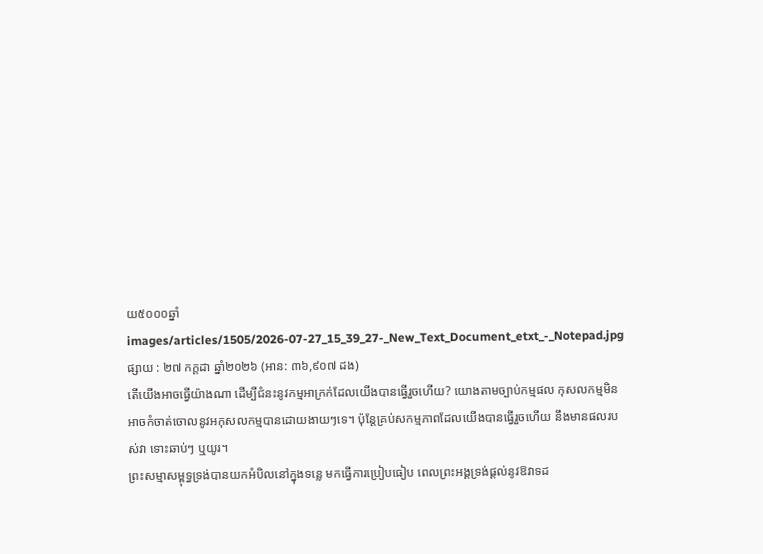យ៥០០០ឆ្នាំ
images/articles/1505/2026-07-27_15_39_27-_New_Text_Document_etxt_-_Notepad.jpg
ផ្សាយ : ២៧ កក្តដា ឆ្នាំ២០២៦ (អាន: ៣៦,៩០៧ ដង)
តើយើងអាចធ្វើយ៉ាងណា ដើម្បីជំនះនូវកម្មអាក្រក់ដែលយើងបានធ្វើរួចហើយ? យោងតាមច្បាប់កម្មផល កុសលកម្មមិនអាចកំចាត់ចោលនូវអកុសលកម្មបានដោយងាយៗទេ។ ប៉ុន្តែគ្រប់សកម្មភាពដែលយើងបានធ្វើរួចហើយ នឹងមានផលរបស់វា ទោះឆាប់ៗ ឬយូរ។
ព្រះសម្មាសម្ពុទ្ធទ្រង់បានយកអំបិលនៅក្នុងទន្លេ មកធ្វើការប្រៀបធៀប ពេលព្រះអង្គទ្រង់ផ្ដល់នូវឱវាទដ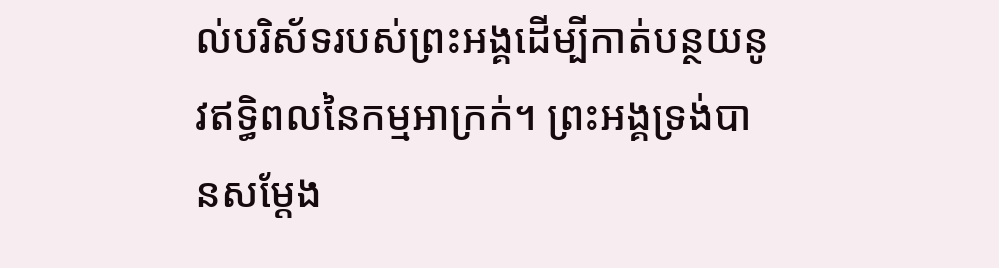ល់បរិស័ទរបស់ព្រះអង្គដើម្បីកាត់បន្ថយនូវឥទ្ធិពលនៃកម្មអាក្រក់។ ព្រះអង្គទ្រង់បានសម្ដែង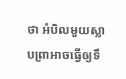ថា អំបិលមួយស្លាបព្រាអាចធ្វើឲ្យទឹ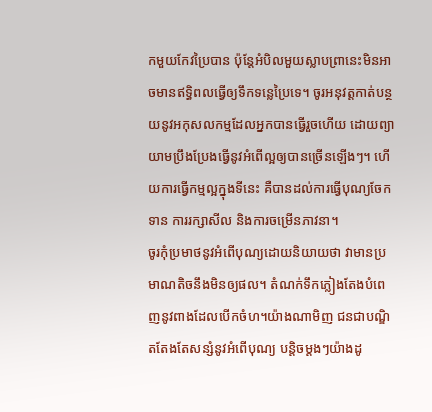កមួយកែវប្រៃបាន ប៉ុន្តែអំបិលមួយស្លាបព្រានេះមិនអាចមានឥទ្ធិពលធ្វើឲ្យទឹកទន្លេប្រៃទេ។ ចូរអនុវត្តកាត់បន្ថយនូវអកុសលកម្មដែលអ្នកបានធ្វើរួចហើយ ដោយព្យាយាមប្រឹងប្រែងធ្វើនូវអំពើល្អឲ្យបានច្រើនឡើងៗ។ ហើយការធ្វើកម្មល្អក្នុងទីនេះ គឺបានដល់ការធ្វើបុណ្យចែកទាន ការរក្សាសីល និងការចម្រើនភាវនា។
ចូរកុំប្រមាថនូវអំពើបុណ្យដោយនិយាយថា វាមានប្រមាណតិចនឹងមិនឲ្យផល។ តំណក់ទឹកភ្លៀងតែងបំពេញនូវពាងដែលបើកចំហ។យ៉ាងណាមិញ ជនជាបណ្ឌិតតែងតែសន្សំនូវអំពើបុណ្យ បន្តិចម្ដងៗយ៉ាងដូ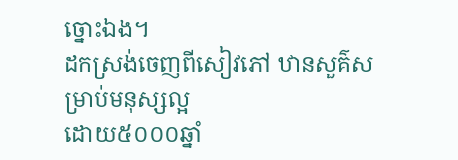ច្នោះឯង។
ដកស្រង់ចេញពីសៀវភៅ ឋានសួគ៌សម្រាប់មនុស្សល្អ
ដោយ៥០០០ឆ្នាំ